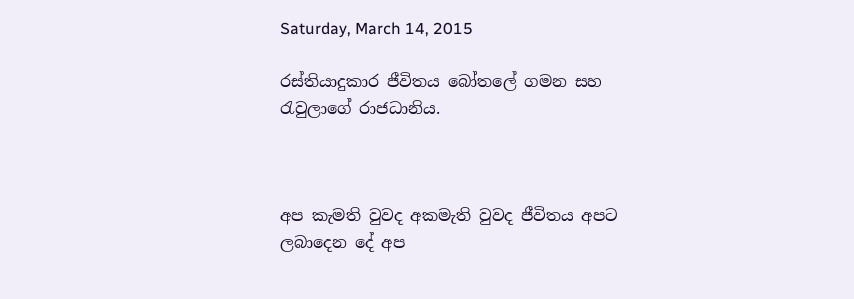Saturday, March 14, 2015

රස්තියාදුකාර ජීවිතය බෝතලේ ගමන සහ රැවුලාගේ රාජධානිය.



අප කැමති වුවද අකමැති වුවද ජීවිතය අපට ලබාදෙන දේ අප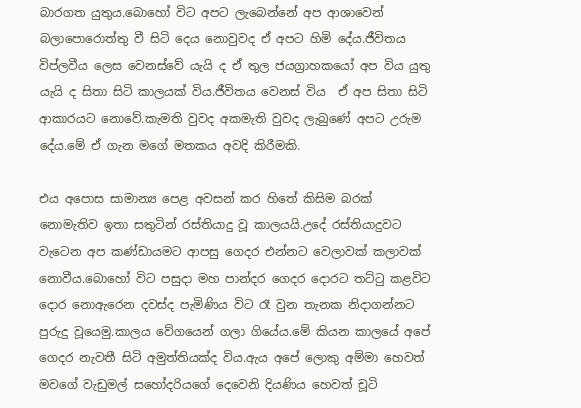බාරගත යුතුය.බොහෝ විට අපට ලැබෙන්නේ අප ආශාවෙන් බලාපොරොත්තු වී සිටි දෙය නොවුවද ඒ අපට හිමි දේය.ජීවිතය විප්ලවීය ලෙස වෙනස්වේ යැයි ද ඒ තුල ජයග්‍රාහකයෝ අප විය යුතු යැයි ද සිතා සිටි කාලයක් විය.ජීවිතය වෙනස් විය  ඒ අප සිතා සිටි ආකාරයට නොවේ.කැමති වුවද අකමැති වුවද ලැබුණේ අපට උරුම දේය.මේ ඒ ගැන මගේ මතකය අවදි කිරීමකි.

එය අපොස සාමාන්‍ය පෙළ අවසන් කර හිතේ කිසිම බරක් නොමැතිව ඉතා සතුටින් රස්තියාදු වූ කාලයයි.උදේ රස්තියාදුවට වැටෙන අප කණ්ඩායමට ආපසු ගෙදර එන්නට වෙලාවක් කලාවක් නොවීය.බොහෝ විට පසුදා මහ පාන්දර ගෙදර දොරට තට්ටු කළවිට දොර නොඇරෙන දවස්ද පැමිණිය විට රෑ වුන තැනක නිදාගන්නට පුරුදු වූයෙමු.කාලය වේගයෙන් ගලා ගියේය.මේ කියන කාලයේ අපේ ගෙදර නැවතී සිටි අමුත්තියක්ද විය.ඇය අපේ ලොකු අම්මා හෙවත් මවගේ වැඩුමල් සහෝදරියගේ දෙවෙනි දියණිය හෙවත් චූටි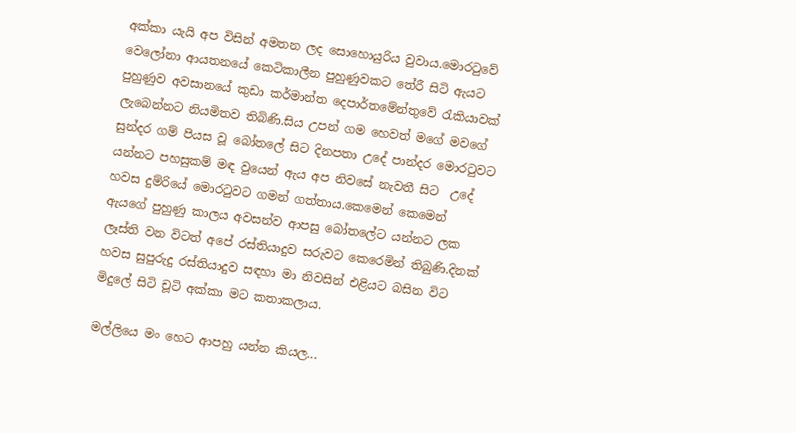අක්කා යැයි අප විසින් අමතන ලද සොහොයුරිය වුවාය.මොරටුවේ වෙලෝනා ආයතනයේ කෙටිකාලීන පුහුණුවකට තේරී සිටි ඇයට පුහුණුව අවසානයේ කුඩා කර්මාන්ත දෙපාර්තමේන්තුවේ රැකියාවක් ලැබෙන්නට නියමිතව තිබිණි.සිය උපන් ගම හෙවත් මගේ මවගේ සුන්දර ගම් පියස වූ බෝතලේ සිට දිනපතා උදේ පාන්දර මොරටුවට යන්නට පහසුකම් මඳ වුයෙන් ඇය අප නිවසේ නැවතී සිට  උදේ හවස දුම්රියේ මොරටුවට ගමන් ගත්තාය.කෙමෙන් කෙමෙන් ඇයගේ පුහුණු කාලය අවසන්ව ආපසු බෝතලේට යන්නට ලක ලෑස්ති වන විටත් අපේ රස්තියාදුව සරුවට කෙරෙමින් තිබුණි.දිනක් හවස සුපුරුදු රස්තියාදුව සඳහා මා නිවසින් එළියට බසින විට මිදුලේ සිටි චූටි අක්කා මට කතාකලාය.

මල්ලියෙ මං හෙට ආපහු යන්න කියල...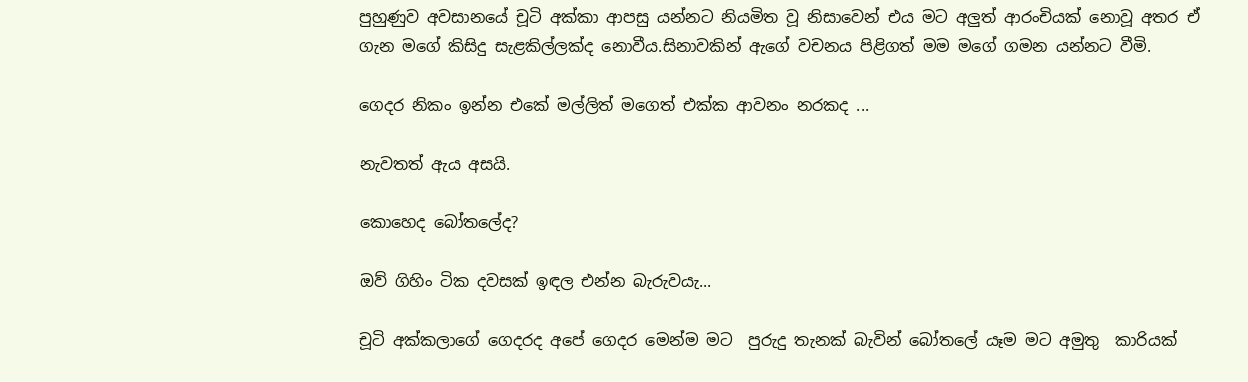පුහුණුව අවසානයේ චූටි අක්කා ආපසු යන්නට නියමිත වූ නිසාවෙන් එය මට අලුත් ආරංචියක් නොවූ අතර ඒ ගැන මගේ කිසිදු සැළකිල්ලක්ද නොවීය.සිනාවකින් ඇගේ වචනය පිළිගත් මම මගේ ගමන යන්නට වීමි.

ගෙදර නිකං ඉන්න එකේ මල්ලිත් මගෙත් එක්ක ආවනං නරකද ...

නැවතත් ඇය අසයි.

කොහෙද බෝතලේද?

ඔව් ගිහිං ටික දවසක් ඉඳල එන්න බැරුවයැ...

චූටි අක්කලාගේ ගෙදරද අපේ ගෙදර මෙන්ම මට  පුරුදු තැනක් බැවින් බෝතලේ යෑම මට අමුතු  කාරියක්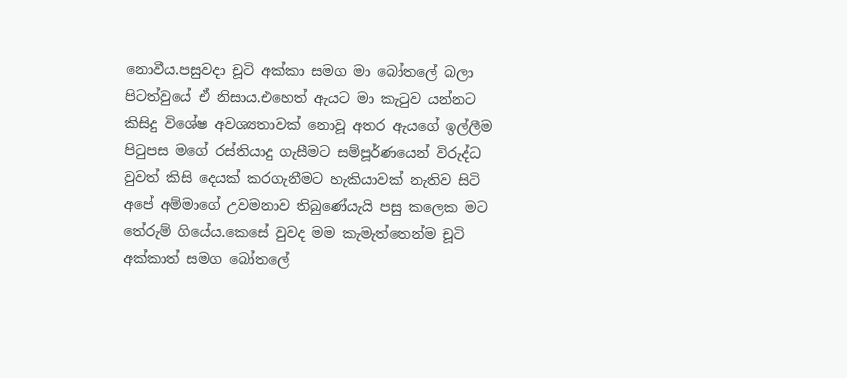නොවීය.පසුවදා චූටි අක්කා සමග මා බෝතලේ බලා පිටත්වුයේ ඒ නිසාය.එහෙත් ඇයට මා කැටුව යන්නට කිසිදු විශේෂ අවශ්‍යතාවක් නොවූ අතර ඇයගේ ඉල්ලීම පිටුපස මගේ රස්තියාදු ගැසීමට සම්පූර්ණයෙන් විරුද්ධ වුවත් කිසි දෙයක් කරගැනීමට හැකියාවක් නැතිව සිටි අපේ අම්මාගේ උවමනාව තිබුණේයැයි පසු කලෙක මට තේරුම් ගියේය.කෙසේ වුවද මම කැමැත්තෙන්ම චූටි අක්කාත් සමග බෝතලේ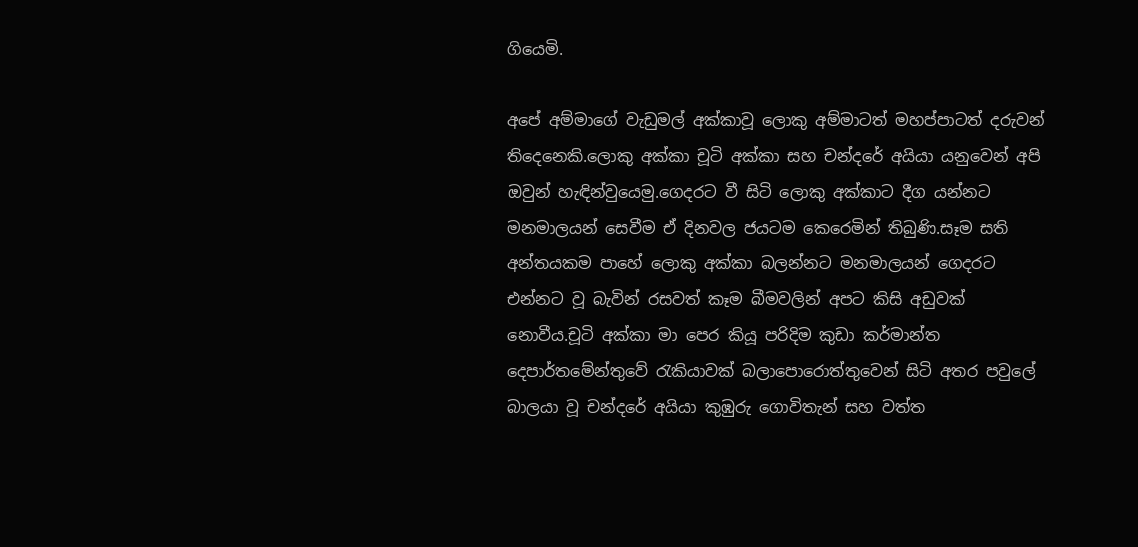ගියෙමි.

අපේ අම්මාගේ වැඩුමල් අක්කාවූ ලොකු අම්මාටත් මහප්පාටත් දරුවන් තිදෙනෙකි.ලොකු අක්කා චූටි අක්කා සහ චන්දරේ අයියා යනුවෙන් අපි ඔවුන් හැඳින්වුයෙමු.ගෙදරට වී සිටි ලොකු අක්කාට දීග යන්නට මනමාලයන් සෙවීම ඒ දිනවල ජයටම කෙරෙමින් තිබුණි.සෑම සති අන්තයකම පාහේ ලොකු අක්කා බලන්නට මනමාලයන් ගෙදරට එන්නට වූ බැවින් රසවත් කෑම බීමවලින් අපට කිසි අඩුවක් නොවීය.චූටි අක්කා මා පෙර කියූ පරිදිම කුඩා කර්මාන්ත දෙපාර්තමේන්තුවේ රැකියාවක් බලාපොරොත්තුවෙන් සිටි අතර පවුලේ බාලයා වූ චන්දරේ අයියා කුඹුරු ගොවිතැන් සහ වත්ත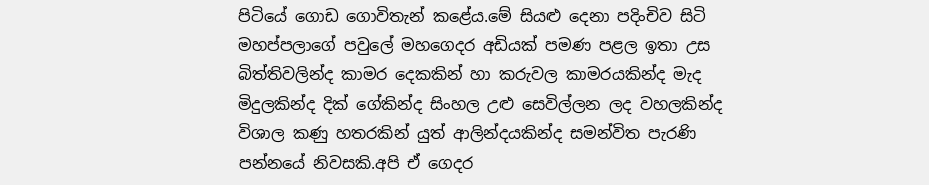පිටියේ ගොඩ ගොවිතැන් කළේය.මේ සියළු දෙනා පදිංචිව සිටි මහප්පලාගේ පවුලේ මහගෙදර අඩියක් පමණ පළල ඉතා උස බිත්තිවලින්ද කාමර දෙකකින් හා කරුවල කාමරයකින්ද මැද මිදුලකින්ද දික් ගේකින්ද සිංහල උළු සෙවිල්ලන ලද වහලකින්ද විශාල කණු හතරකින් යුත් ආලින්දයකින්ද සමන්විත පැරණි පන්නයේ නිවසකි.අපි ඒ ගෙදර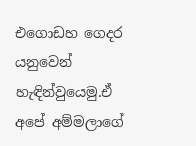එගොඩහ ගෙදර යනුවෙන් හැඳින්වුයෙමු.ඒ අපේ අම්මලාගේ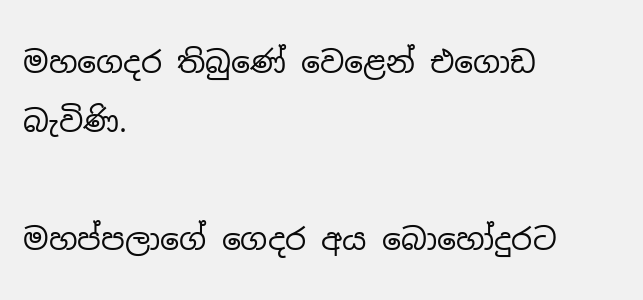මහගෙදර තිබුණේ වෙළෙන් එගොඩ බැවිණි.

මහප්පලාගේ ගෙදර අය බොහෝදුරට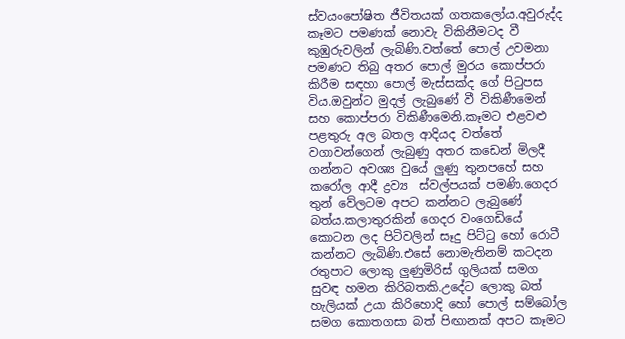ස්වයංපෝෂිත ජීවිතයක් ගතකලෝය.අවුරුද්ද කෑමට පමණක් නොවැ විකිනීමටද වී කුඹුරුවලින් ලැබිණි.වත්තේ පොල් උවමනා පමණට තිබු අතර පොල් මුරය කොප්පරා කිරීම සඳහා පොල් මැස්සක්ද ගේ පිටුපස විය.ඔවුන්ට මුදල් ලැබුණේ වී විකිණීමෙන් සහ කොප්පරා විකිණීමෙනි.කෑමට එළවළු පළතුරු අල බතල ආදියද වත්තේ වගාවන්ගෙන් ලැබුණු අතර කඩෙන් මිලදී ගන්නට අවශ්‍ය වුයේ ලුණු තුනපහේ සහ කරෝල ආදී ද්‍රව්‍ය  ස්වල්පයක් පමණි.ගෙදර තුන් වේලටම අපට කන්නට ලැබුණේ බත්ය.කලාතුරකින් ගෙදර වංගෙඩියේ කොටන ලද පිටිවලින් සෑදු පිට්ටු හෝ රොටී කන්නට ලැබිණි.එසේ නොමැතිනම් කටදන  රතුපාට ලොකු ලුණුමිරිස් ගුලියක් සමග සුවඳ හමන කිරිබතකි.උදේට ලොකු බත් හැලියක් උයා කිරිහොදි හෝ පොල් සම්බෝල සමග කොතගසා බත් පිඟානක් අපට කෑමට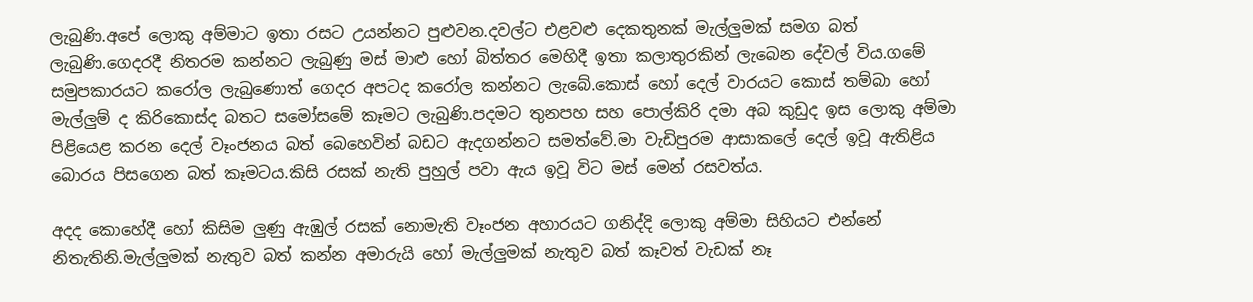ලැබුණි.අපේ ලොකු අම්මාට ඉතා රසට උයන්නට පුළුවන.දවල්ට එළවළු දෙකතුනක් මැල්ලුමක් සමග බත් ලැබුණි.ගෙදරදී නිතරම කන්නට ලැබුණු මස් මාළු හෝ බිත්තර මෙහිදී ඉතා කලාතුරකින් ලැබෙන දේවල් විය.ගමේ සමුපකාරයට කරෝල ලැබුණොත් ගෙදර අපටද කරෝල කන්නට ලැබේ.කොස් හෝ දෙල් වාරයට කොස් තම්බා හෝ මැල්ලුම් ද කිරිකොස්ද බතට සමෝසමේ කෑමට ලැබුණි.පදමට තුනපහ සහ පොල්කිරි දමා අබ කුඩුද ඉස ලොකු අම්මා පිළියෙළ කරන දෙල් වෑංජනය බත් බෙහෙවින් බඩට ඇදගන්නට සමත්වේ.මා වැඩිපුරම ආසාකලේ දෙල් ඉවූ ඇතිළිය බොරය පිසගෙන බත් කෑමටය.කිසි රසක් නැති පුහුල් පවා ඇය ඉවූ විට මස් මෙන් රසවත්ය.

අදද කොහේදී හෝ කිසිම ලුණු ඇඹුල් රසක් නොමැති වෑංජන අහාරයට ගනිද්දි ලොකු අම්මා සිහියට එන්නේ නිතැතිනි.මැල්ලුමක් නැතුව බත් කන්න අමාරුයි හෝ මැල්ලුමක් නැතුව බත් කෑවත් වැඩක් නෑ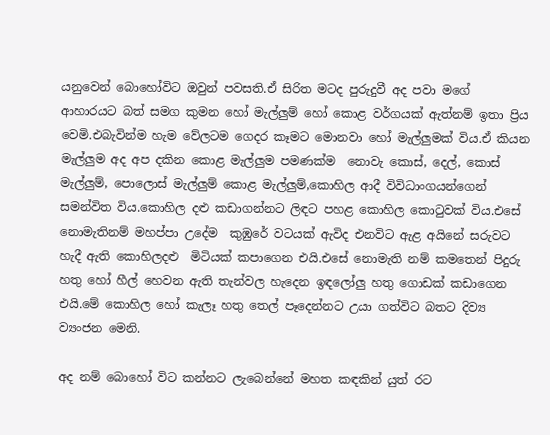යනුවෙන් බොහෝවිට ඔවුන් පවසති.ඒ සිරිත මටද පුරුදුවී අද පවා මගේ ආහාරයට බත් සමග කුමන හෝ මැල්ලුම් හෝ කොළ වර්ගයක් ඇත්නම් ඉතා ප්‍රිය වෙමි.එබැවින්ම හැම වේලටම ගෙදර කෑමට මොනවා හෝ මැල්ලුමක් විය.ඒ කියන මැල්ලුම අද අප දකින කොළ මැල්ලුම පමණක්ම  නොවැ කොස්, දෙල්, කොස් මැල්ලුම්, පොලොස් මැල්ලුම් කොළ මැල්ලුම්,කොහිල ආදී විවිධාංගයන්ගෙන් සමන්විත විය.කොහිල දළු කඩාගන්නට ලිඳට පහළ කොහිල කොටුවක් විය.එසේ නොමැතිනම් මහප්පා උදේම  කුඹුරේ වටයක් ඇවිද එනවිට ඇළ අයිනේ සරුවට හැදී ඇති කොහිලදළු  මිටියක් කපාගෙන එයි.එසේ නොමැති නම් කමතෙන් පිදුරු හතු හෝ හීල් හෙවන ඇති තැන්වල හැදෙන ඉඳලෝලු හතු ගොඩක් කඩාගෙන එයි.මේ කොහිල හෝ කැලෑ හතු තෙල් පෑදෙන්නට උයා ගත්විට බතට දිව්‍ය ව්‍යංජන මෙනි.

අද නම් බොහෝ විට කන්නට ලැබෙන්නේ මහත කඳකින් යුත් රට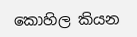කොහිල කියන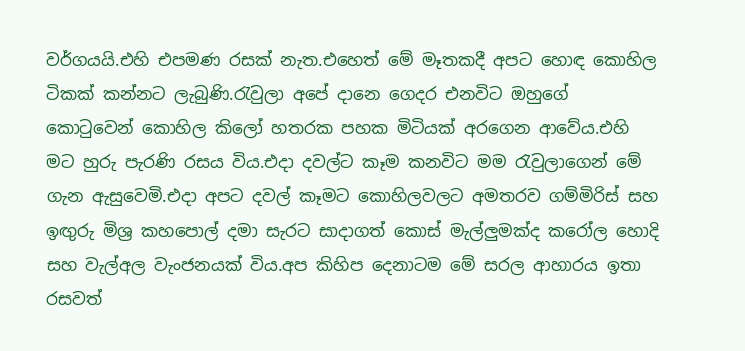වර්ගයයි.එහි එපමණ රසක් නැත.එහෙත් මේ මෑතකදී අපට හොඳ කොහිල ටිකක් කන්නට ලැබුණි.රැවුලා අපේ දානෙ ගෙදර එනවිට ඔහුගේ කොටුවෙන් කොහිල කිලෝ හතරක පහක මිටියක් අරගෙන ආවේය.එහි මට හුරු පැරණි රසය විය.එදා දවල්ට කෑම කනවිට මම රැවුලාගෙන් මේ ගැන ඇසුවෙමි.එදා අපට දවල් කෑමට කොහිලවලට අමතරව ගම්මිරිස් සහ ඉඟුරු මිශ්‍ර කහපොල් දමා සැරට සාදාගත් කොස් මැල්ලුමක්ද කරෝල හොදි සහ වැල්අල වැංජනයක් විය.අප කිහිප දෙනාටම මේ සරල ආහාරය ඉතා රසවත්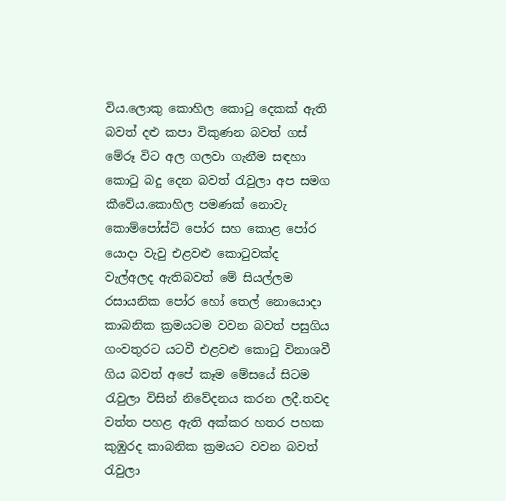විය.ලොකු කොහිල කොටු දෙකක් ඇති බවත් දළු කපා විකුණන බවත් ගස් මේරූ විට අල ගලවා ගැනීම සඳහා කොටු බදු දෙන බවත් රැවුලා අප සමග කීවේය.කොහිල පමණක් නොවැ කොම්පෝස්ට් පෝර සහ කොළ පෝර යොදා වැවු එළවළු කොටුවක්ද වැල්අලද ඇතිබවත් මේ සියල්ලම රසායනික පෝර හෝ තෙල් නොයොදා කාබනික ක්‍රමයටම වවන බවත් පසුගිය ගංවතුරට යටවී එළවළු කොටු විනාශවී ගිය බවත් අපේ කෑම මේසයේ සිටම රැවුලා විසින් නිවේදනය කරන ලදී.තවද වත්ත පහළ ඇති අක්කර හතර පහක කුඹුරද කාබනික ක්‍රමයට වවන බවත් රැවුලා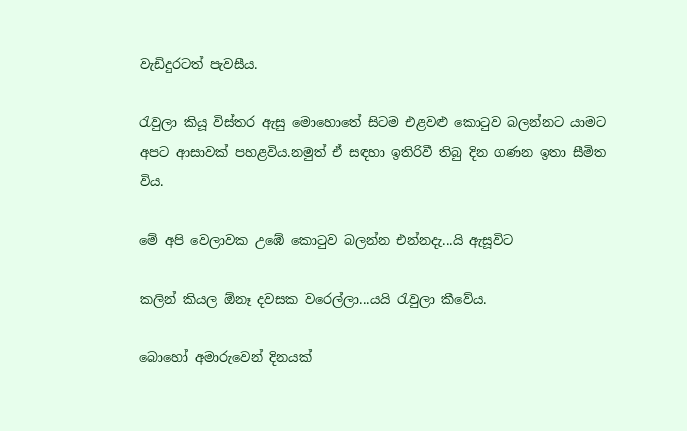වැඩිදුරටත් පැවසීය.

රැවුලා කියූ විස්තර ඇසු මොහොතේ සිටම එළවළු කොටුව බලන්නට යාමට අපට ආසාවක් පහළවිය.නමුත් ඒ සඳහා ඉතිරිවී තිබු දින ගණන ඉතා සීමිත විය.

මේ අපි වෙලාවක උඹේ කොටුව බලන්න එන්නදැ...යි ඇසූවිට

කලින් කියල ඕනෑ දවසක වරෙල්ලා...යයි රැවුලා කීවේය.

බොහෝ අමාරුවෙන් දිනයක්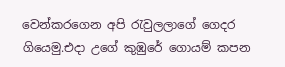වෙන්කරගෙන අපි රැවුලලාගේ ගෙදර ගියෙමු.එදා උගේ කුඹුරේ ගොයම් කපන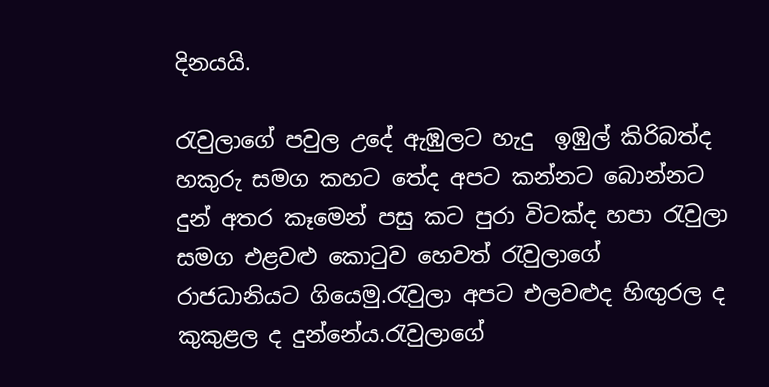දිනයයි.

රැවුලාගේ පවුල උදේ ඇඹුලට හැදු  ඉඹුල් කිරිබත්ද හකුරු සමග කහට තේද අපට කන්නට බොන්නට දුන් අතර කෑමෙන් පසු කට පුරා විටක්ද හපා රැවුලා සමග එළවළු කොටුව හෙවත් රැවුලාගේ රාජධානියට ගියෙමු.රැවුලා අපට එලවළුද හිඟුරල ද කුකුළල ද දුන්නේය.රැවුලාගේ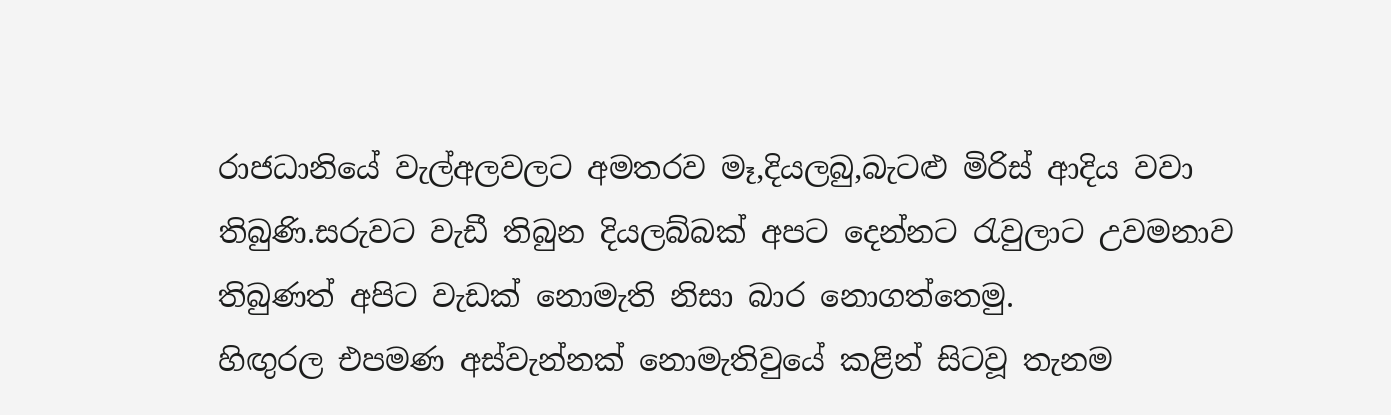රාජධානියේ වැල්අලවලට අමතරව මෑ,දියලබු,බැටළු මිරිස් ආදිය වවා තිබුණි.සරුවට වැඩී තිබුන දියලබ්බක් අපට දෙන්නට රැවුලාට උවමනාව තිබුණත් අපිට වැඩක් නොමැති නිසා බාර නොගත්තෙමු.
හිඟුරල එපමණ අස්වැන්නක් නොමැතිවුයේ කළින් සිටවූ තැනම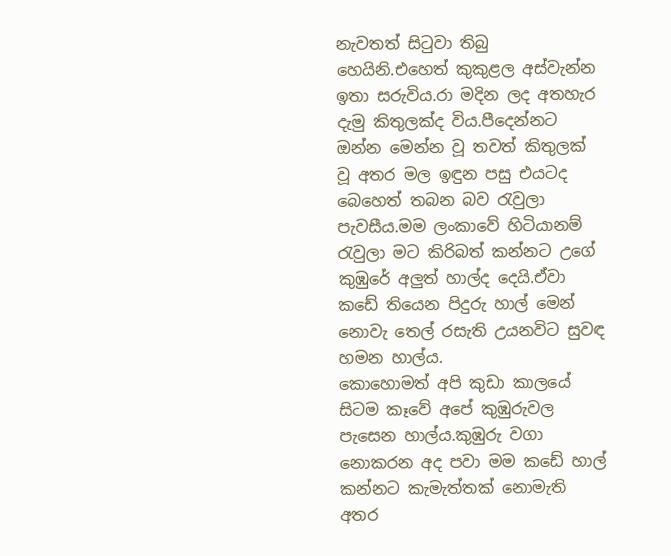නැවතත් සිටුවා තිබු හෙයිනි.එහෙත් කුකුළල අස්වැන්න ඉතා සරුවිය.රා මදින ලද අතහැර දැමු කිතුලක්ද විය.පීදෙන්නට ඔන්න මෙන්න වූ තවත් කිතුලක් වූ අතර මල ඉඳුන පසු එයටද බෙහෙත් තබන බව රැවුලා පැවසීය.මම ලංකාවේ හිටියානම් රැවුලා මට කිරිබත් කන්නට උගේ කුඹුරේ අලුත් හාල්ද දෙයි.ඒවා කඩේ තියෙන පිදුරු හාල් මෙන් නොවැ තෙල් රසැති උයනවිට සුවඳ හමන හාල්ය.
කොහොමත් අපි කුඩා කාලයේ සිටම කෑවේ අපේ කුඹුරුවල පැසෙන හාල්ය.කුඹුරු වගා නොකරන අද පවා මම කඩේ හාල් කන්නට කැමැත්තක් නොමැති  අතර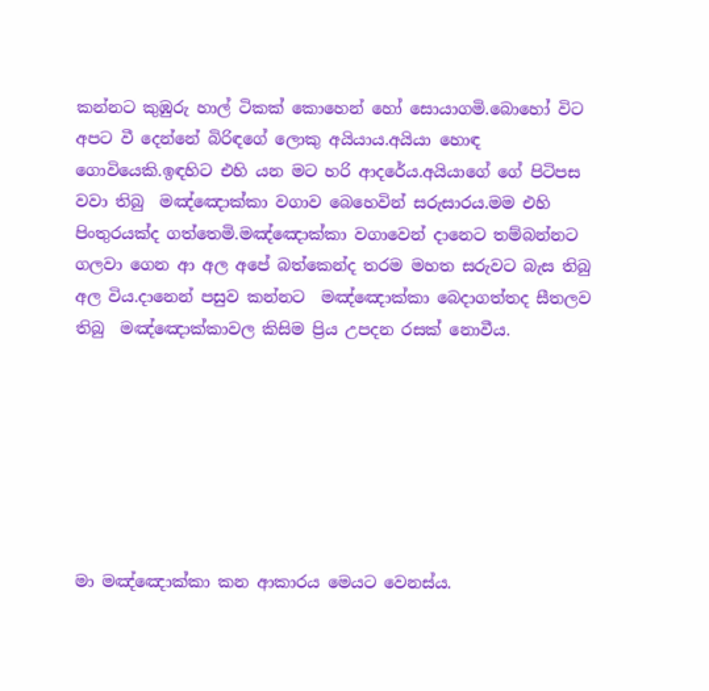කන්නට කුඹුරු හාල් ටිකක් කොහෙන් හෝ සොයාගමි.බොහෝ විට අපට වී දෙන්නේ බිරිඳගේ ලොකු අයියාය.අයියා හොඳ ගොවියෙකි.ඉඳහිට එහි යන මට හරි ආදරේය.අයියාගේ ගේ පිටිපස වවා තිබු  මඤ්ඤොක්කා වගාව බෙහෙවින් සරුසාරය.මම එහි පිංතුරයක්ද ගත්තෙමි.මඤ්ඤොක්කා වගාවෙන් දානෙට තම්බන්නට ගලවා ගෙන ආ අල අපේ බත්කෙන්ද තරම මහත සරුවට බැස තිබු අල විය.දානෙන් පසුව කන්නට  මඤ්ඤොක්කා බෙදාගත්තද සීතලව තිබු  මඤ්ඤොක්කාවල කිසිම ප්‍රිය උපදන රසක් නොවීය.







මා මඤ්ඤොක්කා කන ආකාරය මෙයට වෙනස්ය.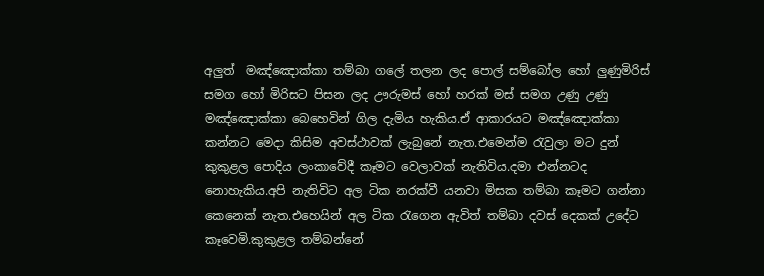අලුත්  මඤ්ඤොක්කා තම්බා ගලේ තලන ලද පොල් සම්බෝල හෝ ලුණුමිරිස් සමග හෝ මිරිසට පිසන ලද ඌරුමස් හෝ හරක් මස් සමග උණු උණු මඤ්ඤොක්කා බෙහෙවින් ගිල දැමිය හැකිය.ඒ ආකාරයට මඤ්ඤොක්කා කන්නට මෙදා කිසිම අවස්ථාවක් ලැබුනේ නැත.එමෙන්ම රැවුලා මට දුන් කුකුළල පොදිය ලංකාවේදී කෑමට වෙලාවක් නැතිවිය.දමා එන්නටද නොහැකිය.අපි නැතිවිට අල ටික නරක්වී යනවා මිසක තම්බා කෑමට ගන්නා කෙනෙක් නැත.එහෙයින් අල ටික රැගෙන ඇවිත් තම්බා දවස් දෙකක් උදේට කෑවෙමි.කුකුළල තම්බන්නේ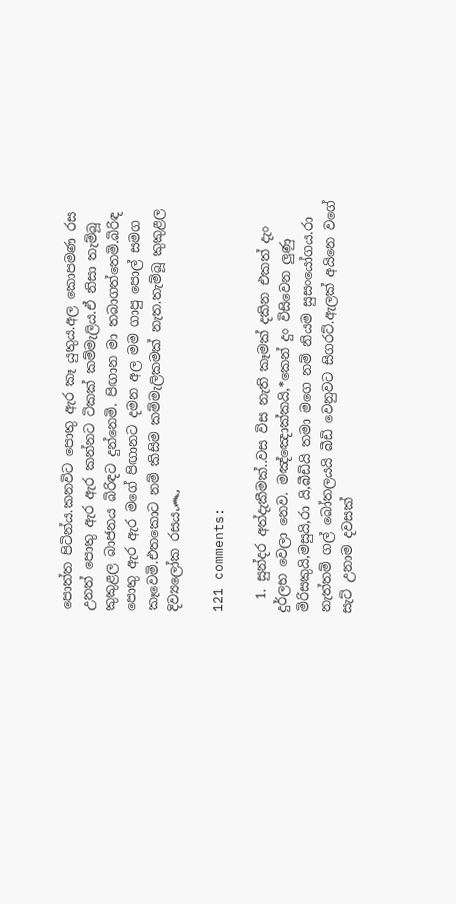පොත්ත පිටින්ය.කනවිට පොතු ඇර කෑ යුතුය.අල කොපමණ රස උනත් පොතු ඇර ඇර කන්නට ටිකක් කම්මැලිය.ඒ නිසා තැම්බූ කුකුළල බාජනය බිරිඳට දුන්නෙමි. පිඟාන මා තබාගත්තෙමි.බිරිඳ පොතු ඇර ඇර මගේ පිඟානට දමන අල මම ගාපු පොල් සමග කෑවෙමි.එතකොට නම් කිසිම කම්මැලිකමක් නැත.තැම්බූ කුකුළල  දිව්‍යලෝක රසය෴

121 comments:

  1. සුන්දර අත්දැකීමක්..වස විස නැති කෑමක් දකින එකත් දැං දුර්ලභ වෙලා නෙව. මඤ්ඤොක්කයි,*කෙන් දුං විසිවෙන ලුණු මිරිසකුයි,මසුයි,රා යි,බීඩියි තමා මගෙ නම් නියම සුසංයෝගය.රා නැත්තම් ගල් බෝතලයයි බීඩි වෙනුවට සිගරට්.ඇලක් අයිනෙ වගේ සැට් උනාම දවසක්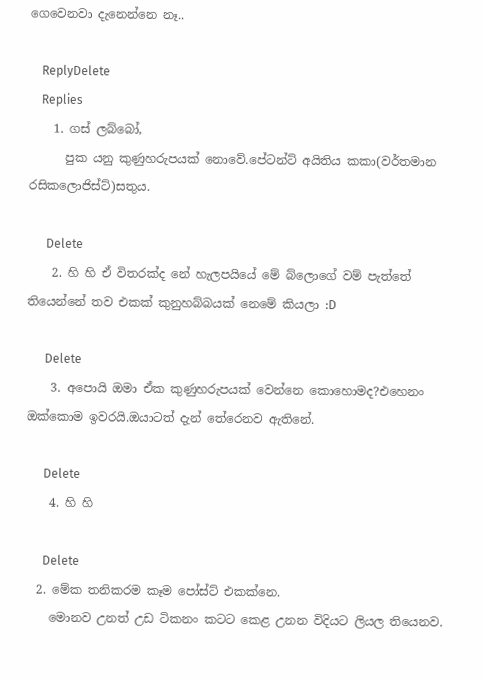ගෙවෙනවා දැනෙන්නෙ නෑ..

    ReplyDelete
    Replies
    1. ගස් ලබ්බෝ,
      පුක යනු කුණුහරුපයක් නොවේ.පේටන්ට් අයිතිය කකා(වර්තමාන රසිකලොජිස්ට්)සතුය.

      Delete
    2. හි හි ඒ විතරක්ද නේ හැලපයියේ මේ බ්ලොගේ වම් පැත්තේ තියෙන්නේ තව එකක් කුනුහබ්බයක් නෙමේ කියලා :D

      Delete
    3. අපොයි ඔමා ඒක කුණුහරුපයක් වෙන්නෙ කොහොමද?එහෙනං ඔක්කොම ඉවරයි.ඔයාටත් දැන් තේරෙනව ඇතිනේ.

      Delete
    4. හි හි

      Delete
  2. මේක තනිකරම කෑම පෝස්ට් එකක්නෙ.
    මොනව උනත් උඩ ටිකනං කටට කෙළ උනන විදියට ලියල තියෙනව.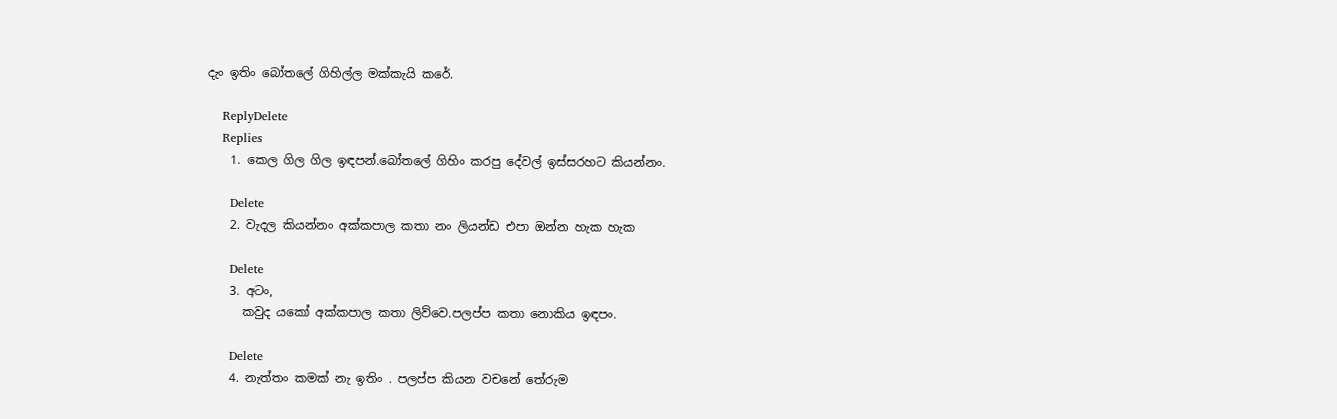දැං ඉතිං බෝතලේ ගිහිල්ල මක්කැයි කරේ.

    ReplyDelete
    Replies
    1. කෙල ගිල ගිල ඉඳපන්.බෝතලේ ගිහිං කරපු දේවල් ඉස්සරහට කියන්නං.

      Delete
    2. වැදල කියන්නං අක්කපාල කතා නං ලියන්ඩ එපා ඔන්න හැක හැක

      Delete
    3. අටං,
      කවුද යකෝ අක්කපාල කතා ලිව්වෙ.පලප්ප කතා නොකිය ඉඳපං.

      Delete
    4. නැත්තං කමක් නැ ඉතිං . පලප්ප කියන වචනේ තේරුම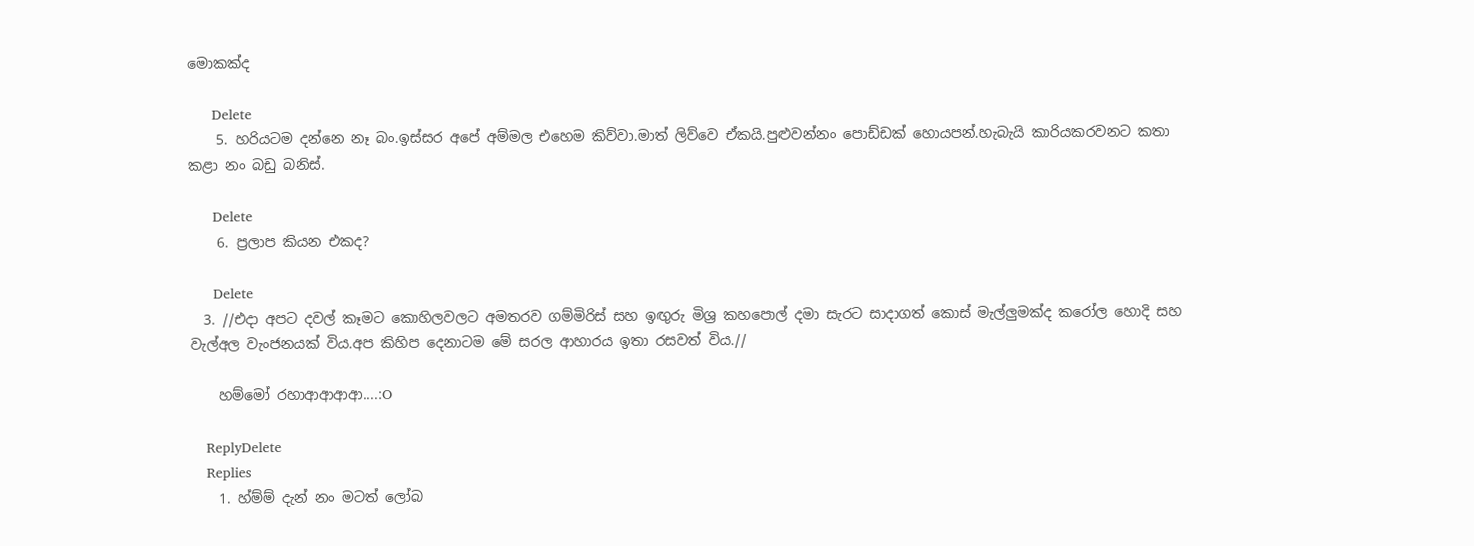මොකක්ද

      Delete
    5. හරියටම දන්නෙ නෑ බං.ඉස්සර අපේ අම්මල එහෙම කිව්වා.මාත් ලිව්වෙ ඒකයි.පුළුවන්නං පොඩ්ඩක් හොයපන්.හැබැයි කාරියකරවනට කතා කළා නං බඩු බනිස්.

      Delete
    6. ප්‍රලාප කියන එකද?

      Delete
  3. //එදා අපට දවල් කෑමට කොහිලවලට අමතරව ගම්මිරිස් සහ ඉඟුරු මිශ්‍ර කහපොල් දමා සැරට සාදාගත් කොස් මැල්ලුමක්ද කරෝල හොදි සහ වැල්අල වැංජනයක් විය.අප කිහිප දෙනාටම මේ සරල ආහාරය ඉතා රසවත් විය.//

    හම්මෝ රහාආආආආ....:O

    ReplyDelete
    Replies
    1. හ්ම්ම් දැන් නං මටත් ලෝබ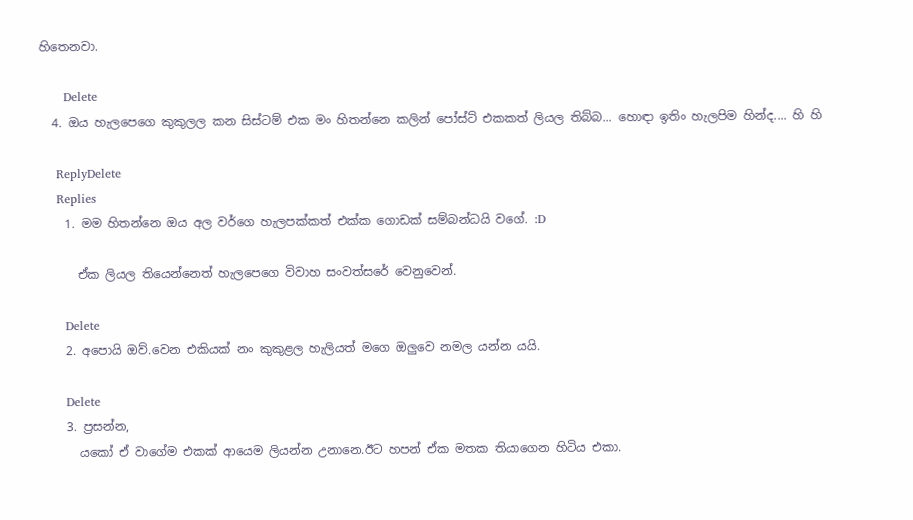හිතෙනවා.

      Delete
  4. ඔය හැලපෙගෙ කුකුලල කන සිස්ටම් එක මං හිතන්නෙ කලින් පෝස්ට් එකකත් ලියල තිබ්බ... හොඳා ඉතිං හැලපිම හින්ද.... හි හි

    ReplyDelete
    Replies
    1. මම හිතන්නෙ ඔය අල වර්ගෙ හැලපක්කත් එක්ක ගොඩක් සම්බන්ධයි වගේ. :D

      ඒක ලියල තියෙන්නෙත් හැලපෙගෙ විවාහ සංවත්සරේ වෙනුවෙන්.

      Delete
    2. අපොයි ඔව්.වෙන එකියක් නං කුකුළල හැලියත් මගෙ ඔලුවෙ නමල යන්න යයි.

      Delete
    3. ප්‍රසන්න,
      යකෝ ඒ වාගේම එකක් ආයෙම ලියන්න උනානෙ.ඊට හපන් ඒක මතක තියාගෙන හිටිය එකා.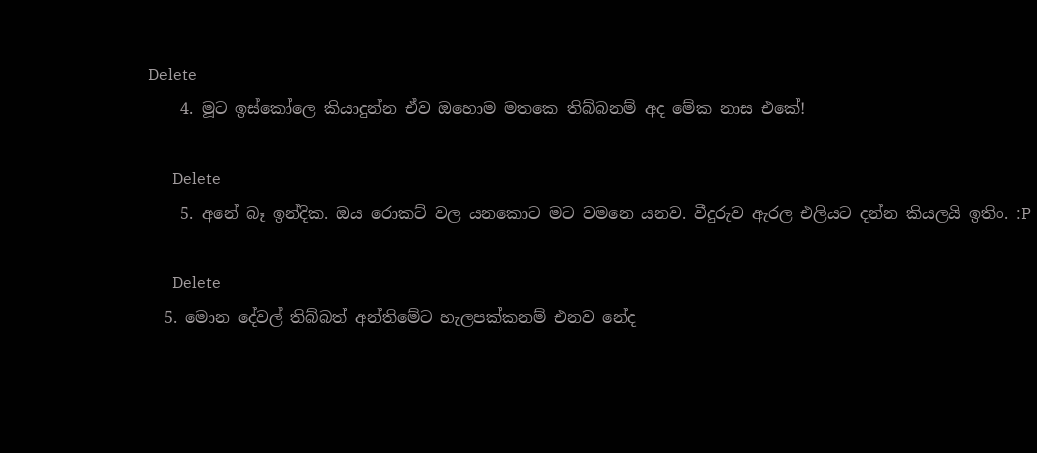Delete
    4. මූට ඉස්කෝලෙ කියාදුන්න ඒව ඔහොම මතකෙ තිබ්බනම් අද මේක නාස එකේ!

      Delete
    5. අනේ බෑ ඉන්දික. ඔය රොකට් වල යනකොට මට වමනෙ යනව. වීදුරුව ඇරල එලියට දන්න කියලයි ඉතිං. :P

      Delete
  5. මොන දේවල් තිබ්බත් අන්තිමේට හැලපක්කනම් එනව නේද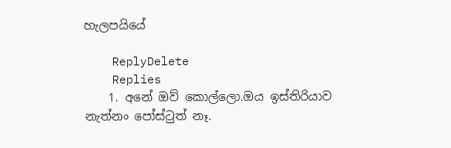හැලපයියේ

    ReplyDelete
    Replies
    1. අනේ ඔව් කොල්ලො.ඔය ඉස්තිරියාව නැත්නං පෝස්ටුත් නෑ.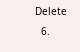Delete
  6.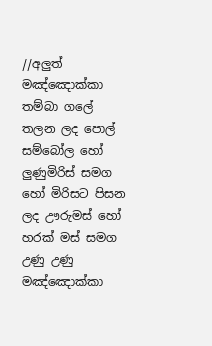//අලුත් මඤ්ඤොක්කා තම්බා ගලේ තලන ලද පොල් සම්බෝල හෝ ලුණුමිරිස් සමග හෝ මිරිසට පිසන ලද ඌරුමස් හෝ හරක් මස් සමග උණු උණු මඤ්ඤොක්කා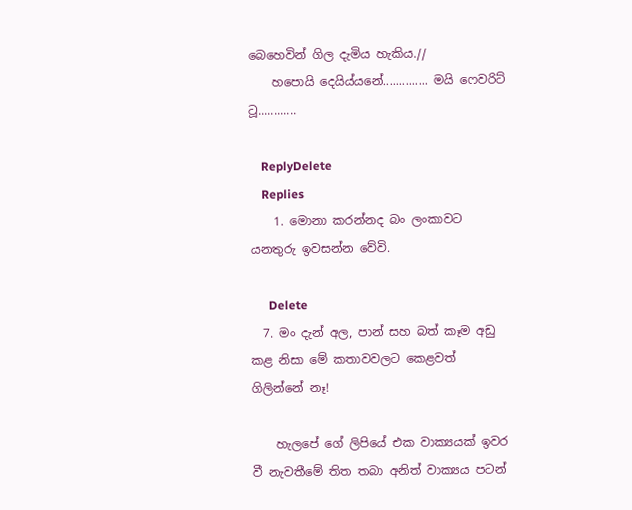බෙහෙවින් ගිල දැමිය හැකිය.//
    හපොයි දෙයිය්යනේ.............. මයි ෆෙවරිට් ටූ............

    ReplyDelete
    Replies
    1. මොනා කරන්නද බං ලංකාවට යනතුරු ඉවසන්න වේවි.

      Delete
  7. මං දැන් අල, පාන් සහ බත් කෑම අඩු කළ නිසා මේ කතාවවලට කෙළවත් ගිලින්නේ නෑ!

    හැලපේ ගේ ලිපියේ එක වාක්‍යයක් ඉවර වී නැවතීමේ තිත තබා අනිත් වාක්‍යය පටන්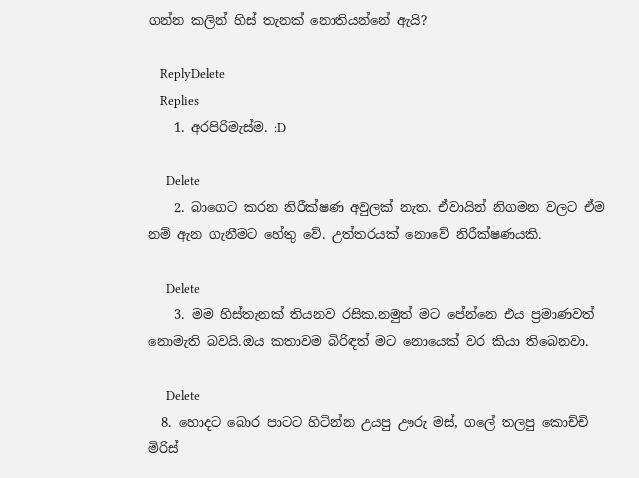ගන්න කලින් හිස් තැනක් නොතියන්නේ ඇයි?

    ReplyDelete
    Replies
    1. අරපිරිමැස්ම. :D

      Delete
    2. බාගෙට කරන නිරීක්ෂණ අවුලක් නැත. ඒවායින් නිගමන වලට ඒම නම් ඇන ගැනීමට හේතු වේ. උත්තරයක් නොවේ නිරීක්ෂණයකි.

      Delete
    3. මම හිස්තැනක් තියනව රසික.නමුත් මට පේන්නෙ එය ප්‍රමාණවත් නොමැති බවයි.ඔය කතාවම බිරිඳත් මට නොයෙක් වර කියා තිබෙනවා.

      Delete
  8. හොදට බොර පාටට හිටින්න උයපු ඌරු මස්, ගලේ තලපු කොච්චි මිරිස්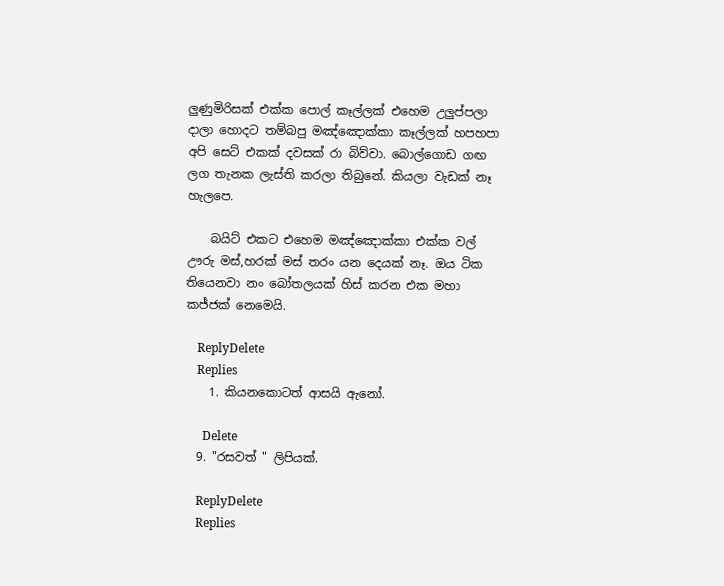ලුණුමිරිසක් එක්ක පොල් කෑල්ලක් එහෙම උලුප්පලා දාලා හොදට තම්බපු මඤ්ඤොක්කා කෑල්ලක් හපහපා අපි සෙට් එකක් දවසක් රා බිව්වා. බොල්ගොඩ ගඟ ලග තැනක ලැස්ති කරලා තිබුනේ. කියලා වැඩක් නෑ හැලපෙ.

    බයිට් එකට එහෙම මඤ්ඤොක්කා එක්ක වල් ඌරු මස්,හරක් මස් තරං යන දෙයක් නෑ. ඔය ටික තියෙනවා නං බෝතලයක් හිස් කරන එක මහා කජ්ජක් නෙමෙයි.

    ReplyDelete
    Replies
    1. කියනකොටත් ආසයි ඇනෝ.

      Delete
  9. "රසවත් " ලිපියක්.

    ReplyDelete
    Replies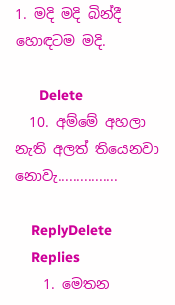1. මදි මදි බින්දී හොඳටම මදි.

      Delete
  10. අම්මේ අහලා නැති අලත් තියෙනවා නොවැ................

    ReplyDelete
    Replies
    1. මෙතන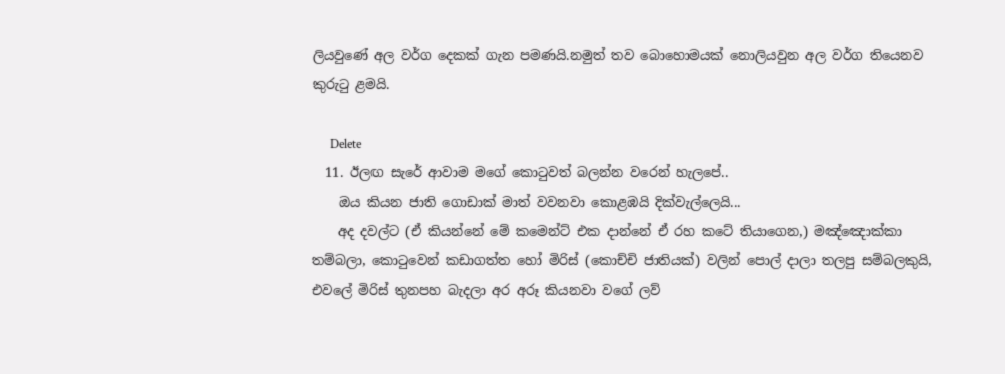ලියවුණේ අල වර්ග දෙකක් ගැන පමණයි.නමුත් තව බොහොමයක් නොලියවුන අල වර්ග තියෙනව කුරුටු ළමයි.

      Delete
  11. ඊලඟ සැරේ ආවාම මගේ කොටුවත් බලන්න වරෙන් හැලපේ..
    ඔය කියන ජාති ගොඩාක් මාත් වවනවා කොළඹයි දික්වැල්ලෙයි...
    අද දවල්ට (ඒ කියන්නේ මේ කමෙන්ට් එක දාන්නේ ඒ රහ කටේ තියාගෙන,) මඤ්ඤොක්කා තම්බලා, කොටුවෙන් කඩාගත්ත හෝ මිරිස් (කොච්චි ජාතියක්) වලින් පොල් දාලා තලපු සම්බලකුයි, එවලේ මිරිස් තුනපහ බැදලා අර අරූ කියනවා වගේ ලව්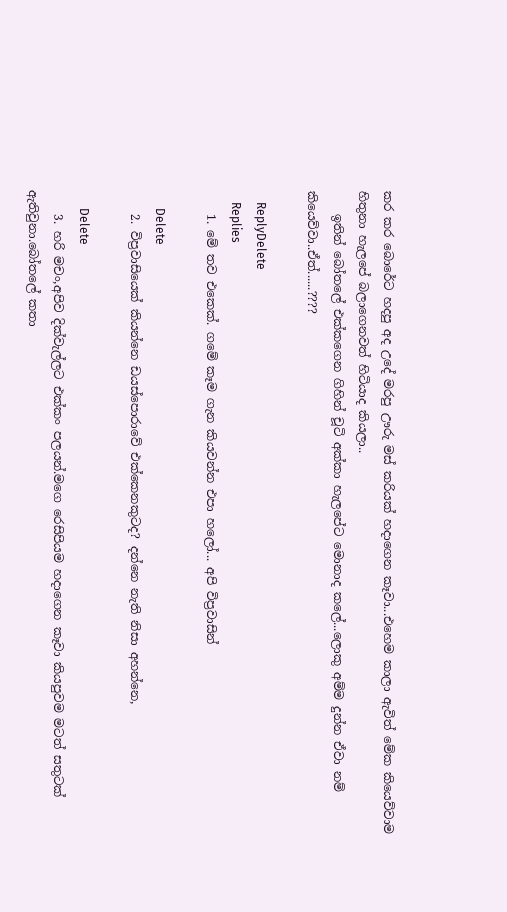කර කර බොරේට හදපු අද උදේ මරපු ඌරු මස් කරියක් හදාගෙන කෑවා...එහෙම කාලා ඇවිත් මේක කියෙව්වාම හිතුනා හැලපේ බලාගෙනවත් හිටියාද කියලා..
    ඉතින් බෝතලේ එක්කගෙන ගිහින් චූටි අක්කා හැලපේට මොනාද කලේ...ලොකු අම්ම දුන්න ඒවා නම් කියෙව්වා..ඒත්......????

    ReplyDelete
    Replies
    1. මේ තව එකෙක්. ගමේ කෑම ගැන කියවන්න එපා හලෝ... අපි විප්‍රවාසින්

      Delete
    2. විප්‍රවාසියෙක් කියන්නෙ ඩයස්පොරාවේ එක්කෙනකුටද? දන්නෙ නැති නිසා අහන්නෙ,

      Delete
    3. හරි මචං,අපිව දික්වැල්ලට එක්කං පලයන්.මගෙ රෙසිපියම හදාගෙන කෑවා කියපුවම මටත් සතුටක් ඇතිවුනා.බෝතලේ කතා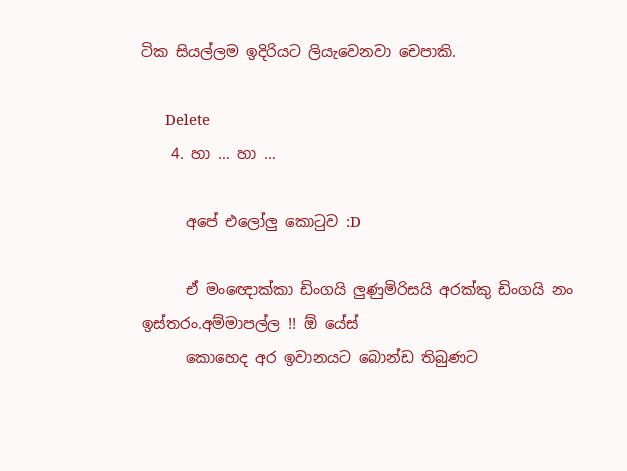ටික සියල්ලම ඉදිරියට ලියැවෙනවා චෙපාකි.

      Delete
    4. හා … හා …

      අපේ එලෝලු කොටුව :D

      ඒ මංඥොක්කා ඩිංගයි ලුණුමිරිසයි අරක්කු ඩිංගයි නං ඉස්තරං.අම්මාපල්ල !! ඕ යේස්
      කොහෙද අර ඉවානයට බොන්ඩ තිබුණට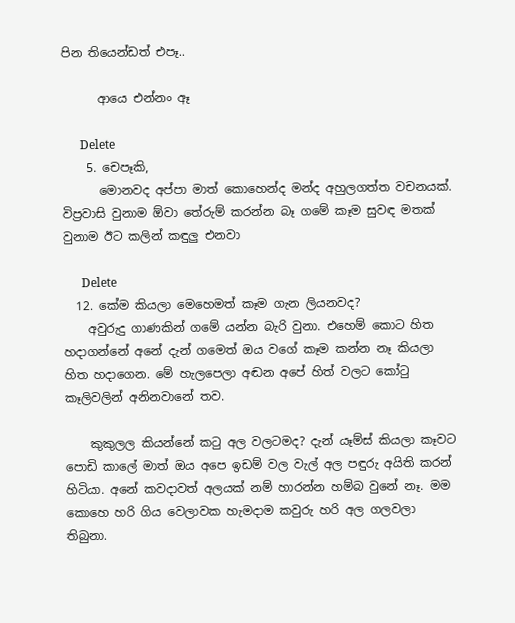පින තියෙන්ඩත් එපෑ..

      ආයෙ එන්නං ඈ

      Delete
    5. චෙපෑකි,
      මොනවද අප්පා මාත් කොහෙන්ද මන්ද අහුලගත්ත වචනයක්. විප්‍රවාසි වුනාම ඕවා තේරුම් කරන්න බෑ ගමේ කෑම සුවඳ මතක් වුනාම ඊට කලින් කඳුලු එනවා

      Delete
  12. කේම කියලා මෙහෙමත් කෑම ගැන ලියනවද?
    අවුරුදු ගාණකින් ගමේ යන්න බැරි වුනා. එහෙම් කොට හිත හදාගන්නේ අනේ දැන් ගමෙත් ඔය වගේ කෑම කන්න නෑ කියලා හිත හදාගෙන. මේ හැලපෙලා අඬන අපේ හිත් වලට කෝටු කෑලිවලින් අනිනවානේ තව.

    කුකුලල කියන්නේ කටු අල වලටමද? දැන් යෑම්ස් කියලා කෑවට පොඩි කාලේ මාත් ඔය අපෙ ඉඩම් වල වැල් අල පඳුරු අයිති කරන් හිටියා. අනේ කවදාවත් අලයක් නම් හාරන්න හම්බ වුනේ නෑ. මම කොහෙ හරි ගිය වෙලාවක හැමදාම කවුරු හරි අල ගලවලා තිබුනා.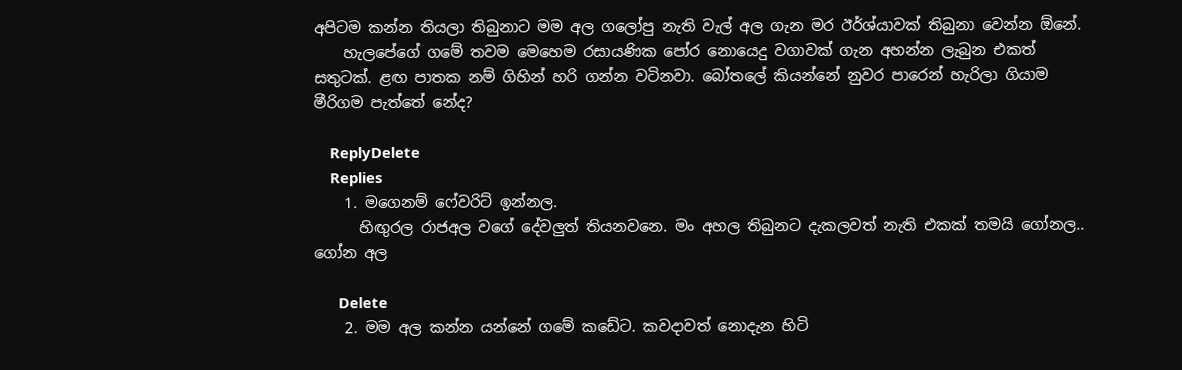අපිටම කන්න තියලා තිබුනාට මම අල ගලෝපු නැති වැල් අල ගැන මර ඊර්ශ්යාවක් තිබුනා වෙන්න ඕනේ.
    හැලපේගේ ගමේ තවම මෙහෙම රසායණික පෝර නොයෙදු වගාවක් ගැන අහන්න ලැබුන එකත් සතුටක්. ළඟ පාතක නම් ගිහින් හරි ගන්න වටිනවා. බෝතලේ කියන්නේ නුවර පාරෙන් හැරිලා ගියාම මීරිගම පැත්තේ නේද?

    ReplyDelete
    Replies
    1. මගෙනම් ෆේවරිට් ඉන්නල.
      හිඟුරල රාජඅල වගේ දේවලුත් තියනවනෙ. මං අහල තිබුනට දැකලවත් නැති එකක් තමයි ගෝනල.. ගෝන අල

      Delete
    2. මම අල කන්න යන්නේ ගමේ කඩේට. කවදාවත් නොදැන හිටි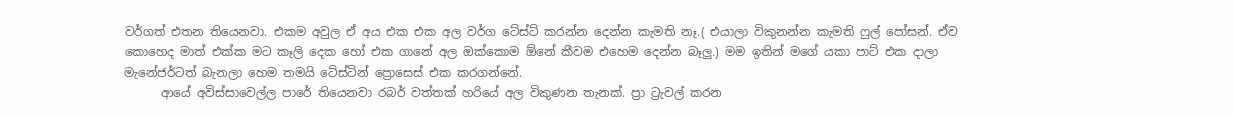වර්ගත් එතන තියෙනවා. එකම අවුල ඒ අය එක එක අල වර්ග ටේස්ට් කරන්න දෙන්න කැමති නෑ.( එයාලා විකුනන්න කැමති ෆුල් පෝසන්. ඒව කොහෙද මාත් එක්ක මට කෑලි දෙක හෝ එක ගානේ අල ඔක්කොම ඕනේ කීවම එහෙම දෙන්න බෑලු.) මම ඉතින් මගේ යකා පාට් එක දාලා මැනේජර්ටත් බැනලා හෙම තමයි ටේස්ටින් ප්‍රොසෙස් එක කරගන්නේ.
      ආයේ අවිස්සාවෙල්ල පාරේ තියෙනවා රබර් වත්තක් හරියේ අල විකුණන තැනක්. ප්‍රා ට්‍රැවල් කරන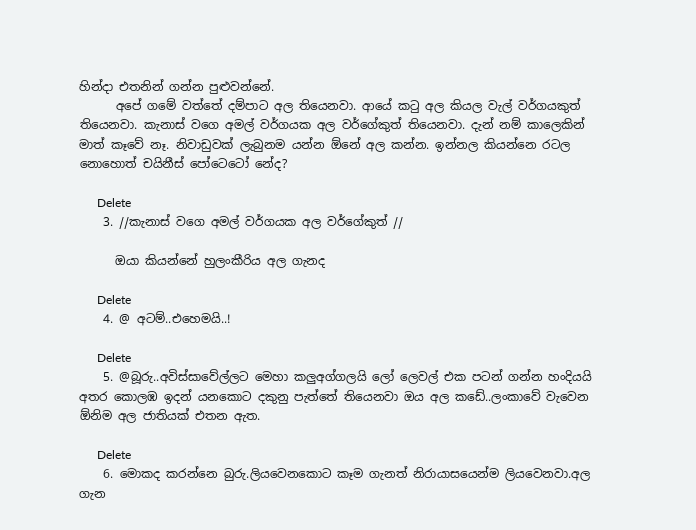හින්දා එතනින් ගන්න පුළුවන්නේ.
      අපේ ගමේ වත්තේ දම්පාට අල තියෙනවා. ආයේ කටු අල කියල වැල් වර්ගයකුත් තියෙනවා. කැනාස් වගෙ අමල් වර්ගයක අල වර්ගේකුත් තියෙනවා. දැන් නම් කාලෙකින් මාත් කෑවේ නෑ. නිවාඩුවක් ලැබුනම යන්න ඕනේ අල කන්න. ඉන්නල කියන්නෙ රටල නොහොත් චයිනීස් පෝටෙටෝ නේද?

      Delete
    3. //කැනාස් වගෙ අමල් වර්ගයක අල වර්ගේකුත් //

      ඔයා කියන්නේ හුලංකීරිය අල ගැනද

      Delete
    4. @ අටම්..එහෙමයි..!

      Delete
    5. @බූරු..අවිස්සාවේල්ලට මෙහා කලුඅග්ගලයි ලෝ ලෙවල් එක පටන් ගන්න හංදියයි අතර කොලඹ ඉදන් යනකොට දකුනු පැත්තේ තියෙනවා ඔය අල කඩේ..ලංකාවේ වැවෙන ඕනිම අල ජාතියක් එතන ඇත.

      Delete
    6. මොකද කරන්නෙ බුරු.ලියවෙනකොට කෑම ගැනත් නිරායාසයෙන්ම ලියවෙනවා.අල ගැන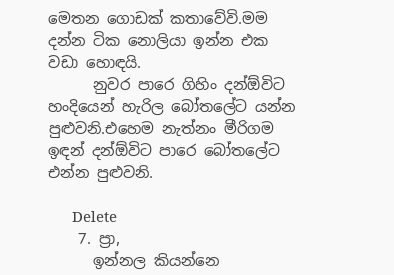මෙතන ගොඩක් කතාවේවි.මම දන්න ටික නොලියා ඉන්න එක වඩා හොඳයි.
      නුවර පාරෙ ගිහිං දන්ඕවිට හංදියෙන් හැරිල බෝතලේට යන්න පුළුවනි.එහෙම නැත්නං මීරිගම ඉඳන් දන්ඕවිට පාරෙ බෝතලේට එන්න පුළුවනි.

      Delete
    7. ප්‍රා,
      ඉන්නල කියන්නෙ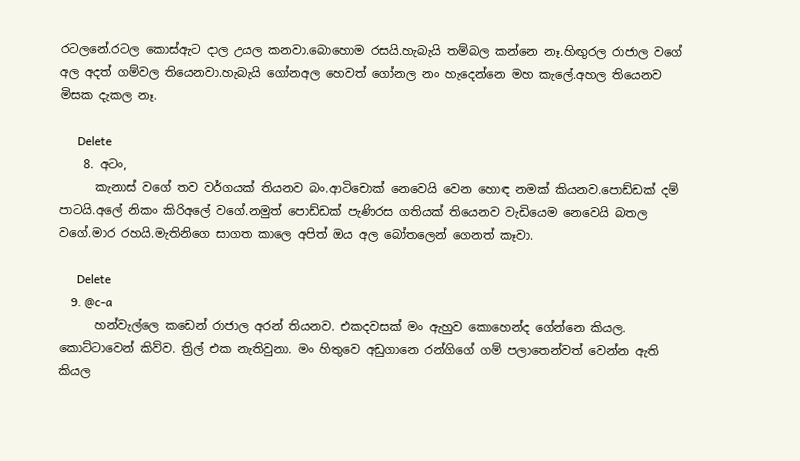රටලනේ.රටල කොස්ඇට දාල උයල කනවා.බොහොම රසයි.හැබැයි තම්බල කන්නෙ නෑ.හිඟුරල රාජාල වගේ අල අදත් ගම්වල තියෙනවා.හැබැයි ගෝනඅල හෙවත් ගෝනල නං හැදෙන්නෙ මහ කැලේ.අහල තියෙනව මිසක දැකල නෑ.

      Delete
    8. අටං,
      කැනාස් වගේ තව වර්ගයක් තියනව බං.ආටිචොක් නෙවෙයි වෙන හොඳ නමක් කියනව.පොඩ්ඩක් දම් පාටයි.අලේ නිකං කිරිඅලේ වගේ.නමුත් පොඩ්ඩක් පැණිරස ගතියක් තියෙනව වැඩියෙම නෙවෙයි බතල වගේ.මාර රහයි.මැතිනිගෙ සාගත කාලෙ අපිත් ඔය අල බෝතලෙන් ගෙනත් කෑවා.

      Delete
    9. @c-a
      හන්වැල්ලෙ කඩෙන් රාජාල අරන් තියනව. එකදවසක් මං ඇහුව කොහෙන්ද ගේන්නෙ කියල. කොට්ටාවෙන් කිව්ව. ත්‍රිල් එක නැතිවුනා. මං හිතුවෙ අඩුගානෙ රන්ගිගේ ගම් පලාතෙන්වත් වෙන්න ඇති කියල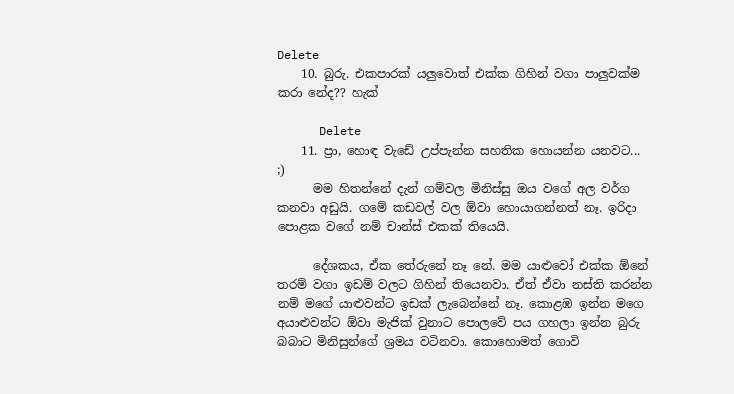Delete
    10. බුරු. එකපාරක් යලුවොත් එක්ක ගිහින් වගා පාලුවක්ම කරා නේද?? හැක්

      Delete
    11. ප්‍රා, හොඳ වැඩේ උප්පැන්න සහතික හොයන්න යනවට... ;)
      මම හිතන්නේ දැන් ගම්වල මිනිස්සු ඔය වගේ අල වර්ග කනවා අඩුයි. ගමේ කඩවල් වල ඕවා හොයාගන්නත් නෑ. ඉරිදා පොළක වගේ නම් චාන්ස් එකක් තියෙයි.

      දේශකය, ඒක තේරුනේ නෑ නේ. මම යාළුවෝ එක්ක ඕනේ තරම් වගා ඉඩම් වලට ගිහින් තියෙනවා. ඒත් ඒවා නස්ති කරන්න නම් මගේ යාළුවන්ට ඉඩක් ලැබෙන්නේ නෑ. කොළඹ ඉන්න මගෙ අයාළුවන්ට ඕවා මැජික් වුනාට පොලවේ පය ගහලා ඉන්න බුරු බබාට මිනිසුන්ගේ ශ්‍රමය වටිනවා. කොහොමත් ගොවි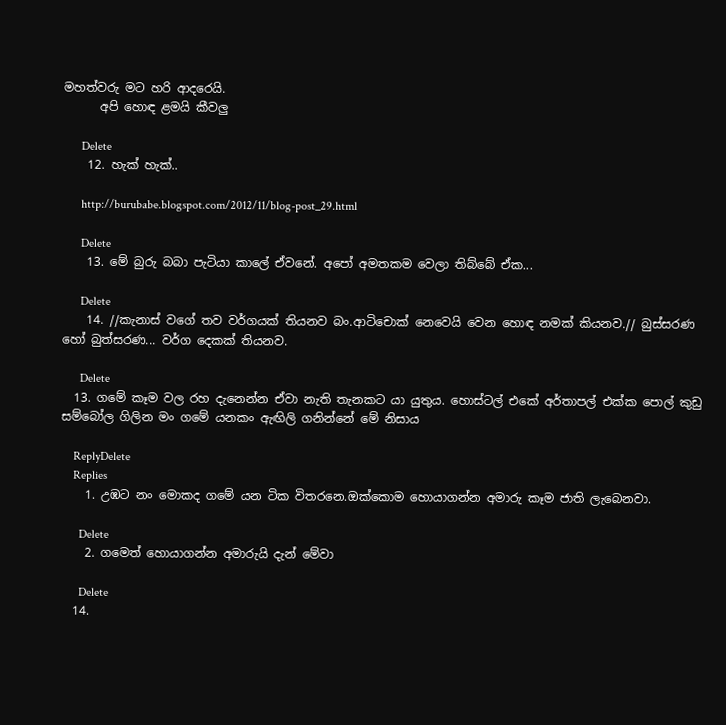මහත්වරු මට හරි ආදරෙයි.
      අපි හොඳ ළමයි කීවලු

      Delete
    12. හැක් හැක්..

      http://burubabe.blogspot.com/2012/11/blog-post_29.html

      Delete
    13. මේ බුරු බබා පැටියා කාලේ ඒවනේ. අපෝ අමතකම වෙලා තිබ්බේ ඒක...

      Delete
    14. //කැනාස් වගේ තව වර්ගයක් තියනව බං.ආටිචොක් නෙවෙයි වෙන හොඳ නමක් කියනව.// බුස්සරණ හෝ බුත්සරණ... වර්ග දෙකක් තියනව.

      Delete
  13. ගමේ කෑම වල රහ දැනෙන්න ඒවා නැති තැනකට යා යුතුය. හොස්ටල් එකේ අර්තාපල් එක්ක පොල් කුඩු සම්බෝල ගිලින මං ගමේ යනකං ඇඟිලි ගනින්නේ මේ නිසාය

    ReplyDelete
    Replies
    1. උඹට නං මොකද ගමේ යන ටික විතරනෙ.ඔක්කොම හොයාගන්න අමාරු කෑම ජාති ලැබෙනවා.

      Delete
    2. ගමෙත් හොයාගන්න අමාරුයි දැන් මේවා

      Delete
  14.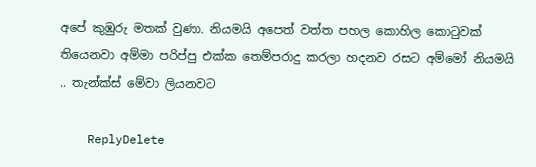අපේ කුඹුරු මතක් වුණා. නියමයි අපෙත් වත්ත පහල කොහිල කොටුවක් තියෙනවා අම්මා පරිප්පු එක්ක තෙම්පරාදු කරලා හදනව රසට අම්මෝ නියමයි .. තැන්ක්ස් මේවා ලියනවට

    ReplyDelete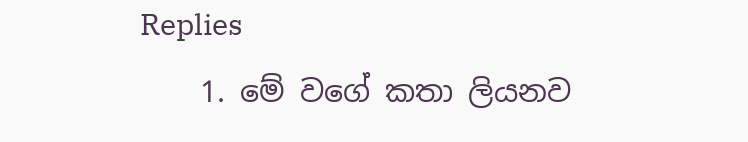Replies
    1. මේ වගේ කතා ලියනව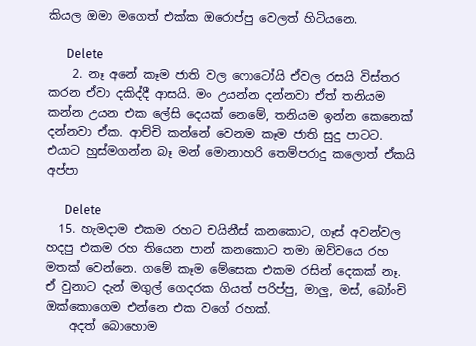කියල ඔමා මගෙත් එක්ක ඔරොප්පු වෙලත් හිටියනෙ.

      Delete
    2. නෑ අනේ කෑම ජාති වල ෆොටෝයි ඒවල රසයි විස්තර කරන ඒවා දකිද්දී ආසයි. මං උයන්න දන්නවා ඒත් තනියම කන්න උයන එක ලේසි දෙයක් නෙමේ, තනියම ඉන්න කෙනෙක් දන්නවා ඒක. ආච්චි කන්නේ වෙනම කෑම ජාති සුදු පාටට. එයාට හුස්මගන්න බෑ මන් මොනාහරි තෙම්පරාදු කලොත් ඒකයි අප්පා

      Delete
  15. හැමදාම එකම රහට චයිනීස් කනකොට, ගෑස් අවන්වල හදපු එකම රහ තියෙන පාන් කනකොට තමා ඔව්වයෙ රහ මතක් වෙන්නෙ. ගමේ කෑම මේසෙක එකම රසින් දෙකක් නෑ. ඒ වුනාට දැන් මගුල් ගෙදරක ගියත් පරිප්පු, මාලු, මස්, බෝංචි ඔක්කොගෙම එන්නෙ එක වගේ රහක්.
    අදත් බොහොම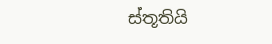ස්තූතියි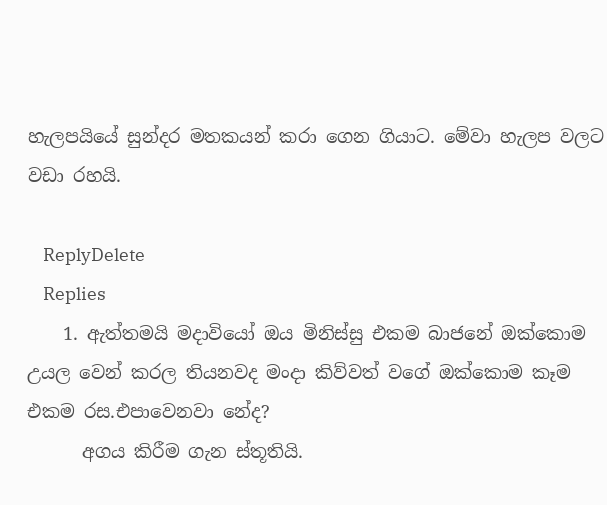හැලපයියේ සුන්දර මතකයන් කරා ගෙන ගියාට. මේවා හැලප වලට වඩා රහයි.

    ReplyDelete
    Replies
    1. ඇත්තමයි මදාවියෝ ඔය මිනිස්සු එකම බාජනේ ඔක්කොම උයල වෙන් කරල තියනවද මංදා කිව්වත් වගේ ඔක්කොම කෑම එකම රස.එපාවෙනවා නේද?
      අගය කිරීම ගැන ස්තූතියි.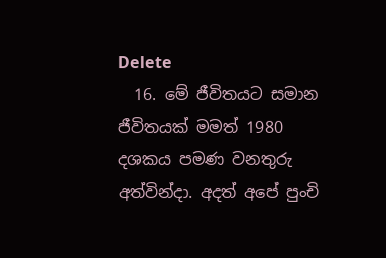Delete
  16. මේ ජීවිතයට සමාන ජීවිතයක් මමත් 1980 දශකය පමණ වනතුරු අත්වින්දා. අදත් අපේ පුංචි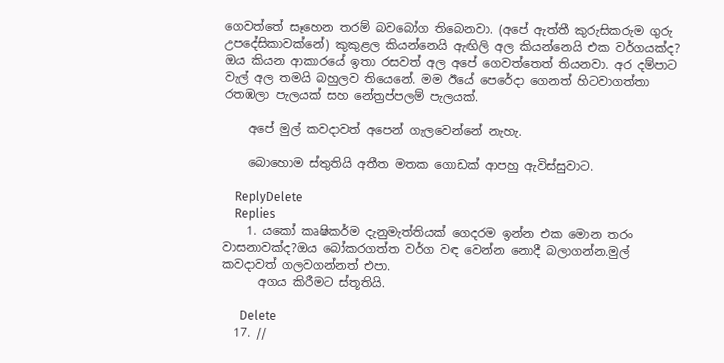ගෙවත්තේ සෑහෙන තරම් බවබෝග තිබෙනවා. (අපේ ඇත්තී කුරුසිකරුම ගුරු උපදේසිකාවක්නේ) කුකුළල කියන්නෙයි ඇඟිලි අල කියන්නෙයි එක වර්ගයක්ද? ඔය කියන ආකාරයේ ඉතා රසවත් අල අපේ ගෙවත්තෙත් තියනවා. අර දම්පාට වැල් අල තමයි බහුලව තියෙනේ. මම ඊයේ පෙරේදා ගෙනත් හිටවාගත්තා රතඹලා පැලයක් සහ නේත්‍රප්පලම් පැලයක්.

    අපේ මුල් කවදාවත් අපෙන් ගැලවෙන්නේ නැහැ.

    බොහොම ස්තුතියි අතීත මතක ගොඩක් ආපහු ඇවිස්සුවාට.

    ReplyDelete
    Replies
    1. යකෝ කෘෂිකර්ම දැනුමැත්තියක් ගෙදරම ඉන්න එක මොන තරං වාසනාවක්ද?ඔය බෝකරගත්ත වර්ග වඳ වෙන්න නොදී බලාගන්න.මුල් කවදාවත් ගලවගන්නත් එපා.
      අගය කිරීමට ස්තූතියි.

      Delete
  17. //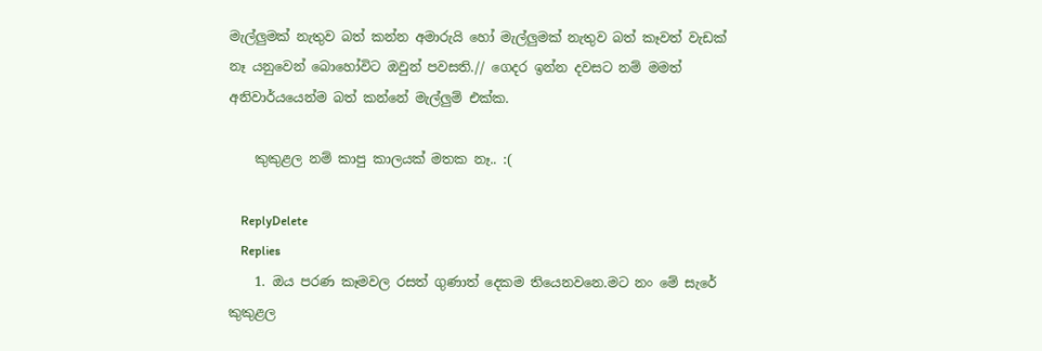මැල්ලුමක් නැතුව බත් කන්න අමාරුයි හෝ මැල්ලුමක් නැතුව බත් කෑවත් වැඩක් නෑ යනුවෙන් බොහෝවිට ඔවුන් පවසති.// ගෙදර ඉන්න දවසට නම් මමත් අනිවාර්යයෙන්ම බත් කන්නේ මැල්ලුම් එක්ක.

    කුකුළල නම් කාපු කාලයක් මතක නෑ.. :(

    ReplyDelete
    Replies
    1. ඔය පරණ කෑමවල රසත් ගුණාත් දෙකම තියෙනවනෙ.මට නං මේ සැරේ කුකුළල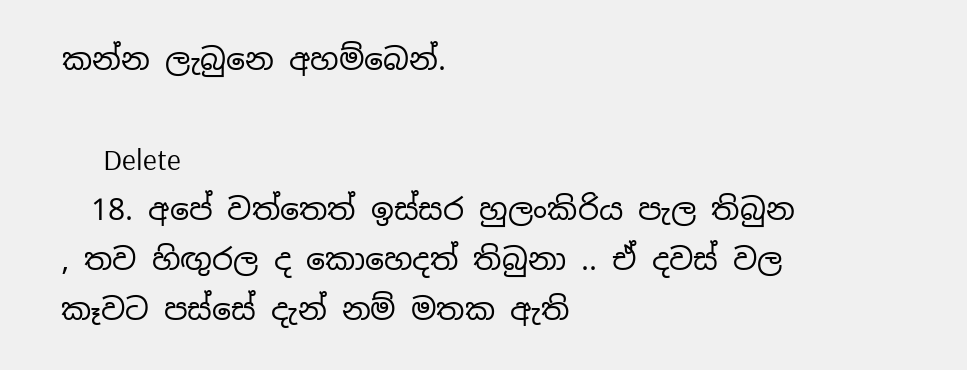කන්න ලැබුනෙ අහම්බෙන්.

      Delete
  18. අපේ වත්තෙත් ඉස්සර හුලංකිරිය පැල තිබුන , තව හිඟුරල ද කොහෙදත් තිබුනා .. ඒ දවස් වල කෑවට පස්සේ දැන් නම් මතක ඇති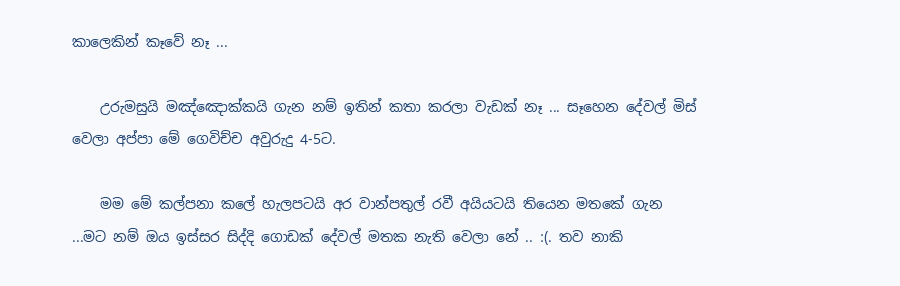කාලෙකින් කෑවේ නෑ ...

    උරුමසුයි මඤ්ඤොක්කයි ගැන නම් ඉතින් කතා කරලා වැඩක් නෑ ... සෑහෙන දේවල් මිස් වෙලා අප්පා මේ ගෙවිච්ච අවුරුදු 4-5ට.

    මම මේ කල්පනා කලේ හැලපටයි අර වාන්පතුල් රවී අයියටයි තියෙන මතකේ ගැන ...මට නම් ඔය ඉස්සර සිද්දි ගොඩක් දේවල් මතක නැති වෙලා නේ .. :(. තව නාකි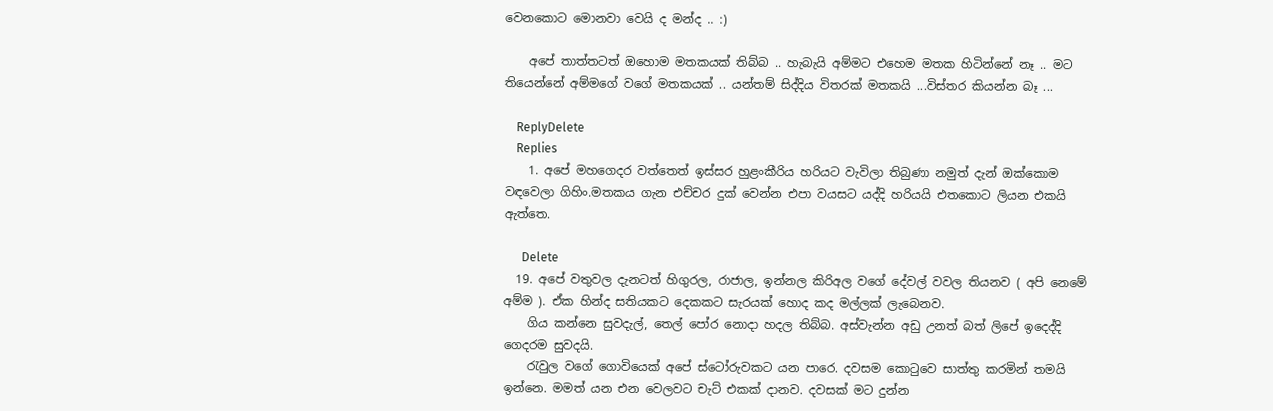වෙනකොට මොනවා වෙයි ද මන්ද .. :)

    අපේ තාත්තටත් ඔහොම මතකයක් තිබ්බ .. හැබැයි අම්මට එහෙම මතක හිටින්නේ නෑ .. මට තියෙන්නේ අම්මගේ වගේ මතකයක් .. යන්තම් සිද්දිය විතරක් මතකයි ...විස්තර කියන්න බෑ ...

    ReplyDelete
    Replies
    1. අපේ මහගෙදර වත්තෙත් ඉස්සර හුළංකීරිය හරියට වැවිලා තිබුණා නමුත් දැන් ඔක්කොම වඳවෙලා ගිහිං.මතකය ගැන එච්චර දුක් වෙන්න එපා වයසට යද්දි හරියයි එතකොට ලියන එකයි ඇත්තෙ.

      Delete
  19. අපේ වතුවල දැනටත් හිගුරල, රාජාල, ඉන්නල කිරිඅල වගේ දේවල් වවල තියනව ( අපි නෙමේ අම්ම ). ඒක හින්ද සතියකට දෙකකට සැරයක් හොද කද මල්ලක් ලැබෙනව.
    ගිය කන්නෙ සුවදැල්, තෙල් පෝර නොදා හදල තිබ්බ. අස්වැන්න අඩු උනත් බත් ලිපේ ඉදෙද්දි ගෙදරම සුවදයි.
    රැවුල වගේ ගොවියෙක් අපේ ස්ටෝරුවකට යන පාරෙ. දවසම කොටුවෙ සාත්තු කරමින් තමයි ඉන්නෙ. මමත් යන එන වෙලවට චැට් එකක් දානව. දවසක් මට දුන්න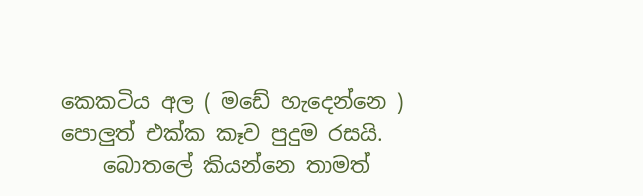කෙකටිය අල ( මඩේ හැදෙන්නෙ ) පොලුත් එක්ක කෑව පුදුම රසයි.
    බොතලේ කියන්නෙ තාමත්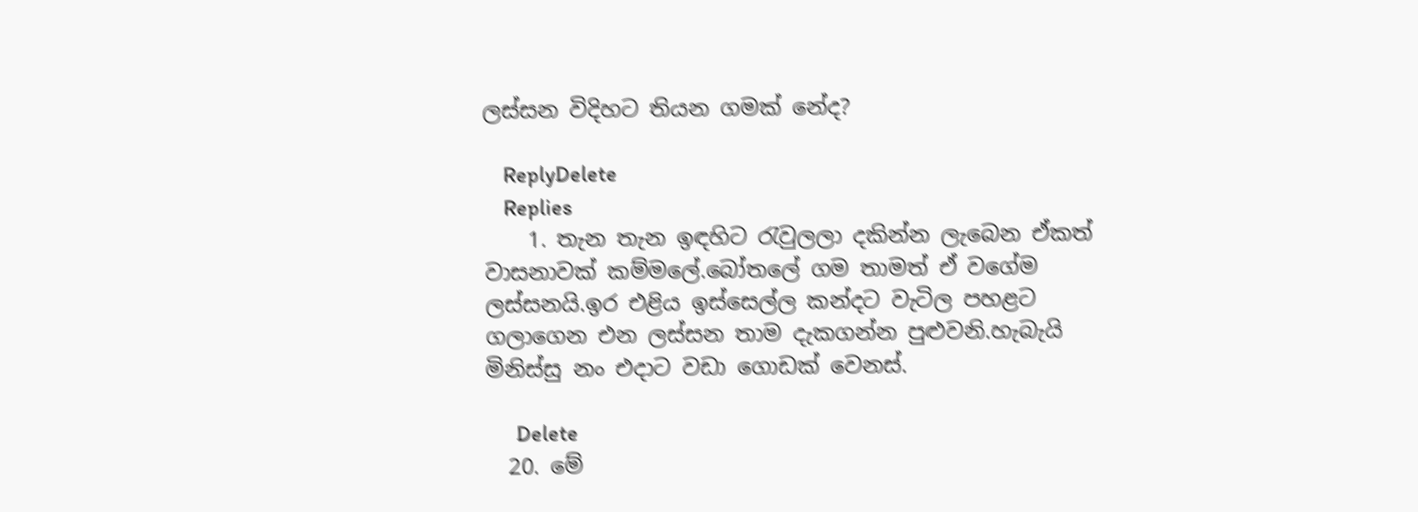ලස්සන විදිහට තියන ගමක් නේද?

    ReplyDelete
    Replies
    1. තැන තැන ඉඳහිට රැවුලලා දකින්න ලැබෙන ඒකත් වාසනාවක් කම්මලේ.බෝතලේ ගම තාමත් ඒ වගේම ලස්සනයි.ඉර එළිය ඉස්සෙල්ල කන්දට වැටිල පහළට ගලාගෙන එන ලස්සන තාම දැකගන්න පුළුවනි.හැබැයි මිනිස්සු නං එදාට වඩා ගොඩක් වෙනස්.

      Delete
  20. මේ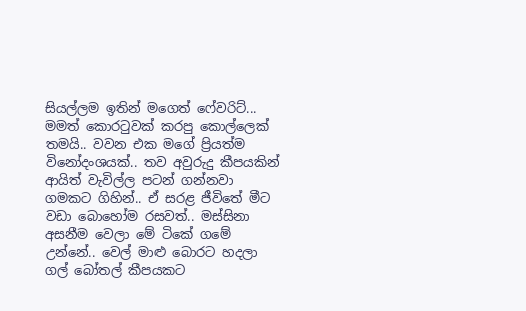සියල්ලම ඉතින් මගෙත් ෆේවරිට්... මමත් කොරටුවක් කරපු කොල්ලෙක් තමයි.. වවන එක මගේ ප්‍රියත්ම විනෝදංශයක්.. තව අවුරුදු කීපයකින් ආයිත් වැවිල්ල පටන් ගන්නවා ගමකට ගිහින්.. ඒ සරළ ජීවිතේ මීට වඩා බොහෝම රසවත්.. මස්සිනා අසනීම වෙලා මේ ටිකේ ගමේ උන්නේ.. වෙල් මාළු බොරට හදලා ගල් බෝතල් කීපයකට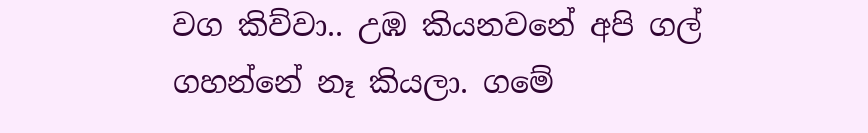වග කිව්වා.. උඹ කියනවනේ අපි ගල් ගහන්නේ නෑ කියලා. ගමේ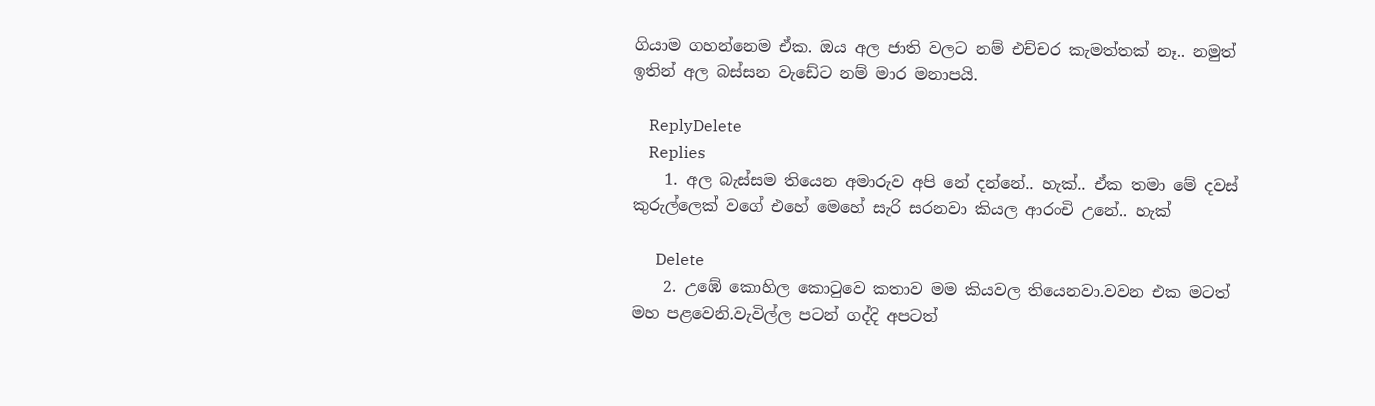ගියාම ගහන්නෙම ඒක. ඔය අල ජාති වලට නම් එච්චර කැමත්තක් නෑ.. නමුත් ඉතින් අල බස්සන වැඩේට නම් මාර මනාපයි.

    ReplyDelete
    Replies
    1. අල බැස්සම තියෙන අමාරුව අපි නේ දන්නේ.. හැක්.. ඒක තමා මේ දවස් කුරුල්ලෙක් වගේ එහේ මෙහේ සැරි සරනවා කියල ආරංචි උනේ.. හැක්

      Delete
    2. උඹේ කොහිල කොටුවෙ කතාව මම කියවල තියෙනවා.වවන එක මටත් මහ පළවෙනි.වැවිල්ල පටන් ගද්දි අපටත්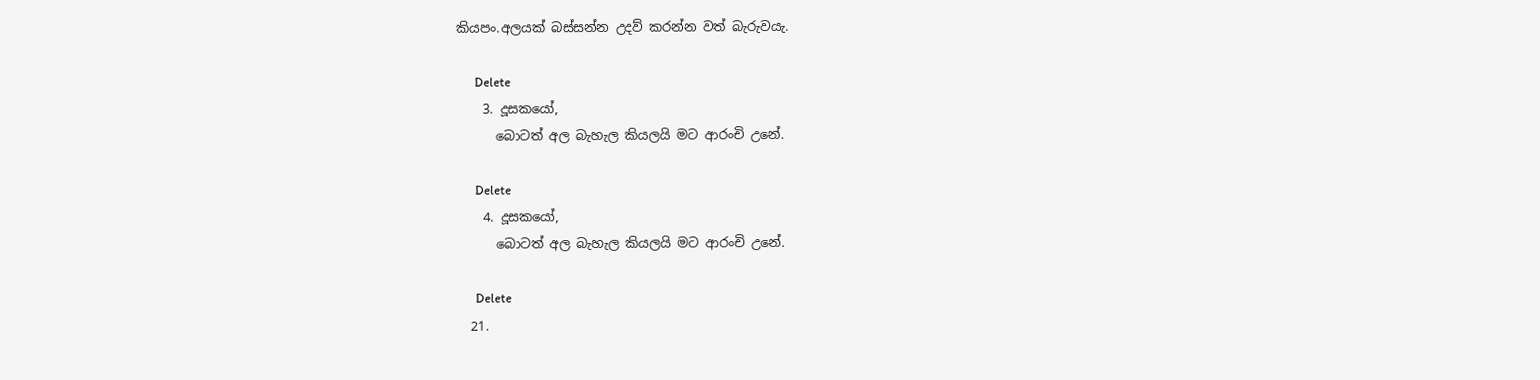කියපං.අලයක් බස්සන්න උදව් කරන්න වත් බැරුවයැ.

      Delete
    3. දූසකයෝ,
      බොටත් අල බැහැල කියලයි මට ආරංචි උනේ.

      Delete
    4. දූසකයෝ,
      බොටත් අල බැහැල කියලයි මට ආරංචි උනේ.

      Delete
  21.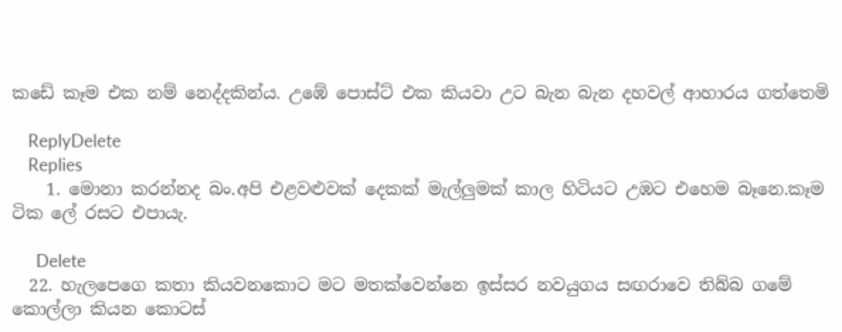කඩේ කෑම එක නම් නෙද්දකින්ය. උඹේ පොස්ට් එක කියවා උට බැන බැන දහවල් ආහාරය ගත්තෙමි

    ReplyDelete
    Replies
    1. මොනා කරන්නද බං.අපි එළවළුවක් දෙකක් මැල්ලුමක් කාල හිටියට උඹට එහෙම බෑනෙ.කෑම ටික ලේ රසට එපායැ.

      Delete
  22. හැලපෙගෙ කතා කියවනකොට මට මතක්වෙන්නෙ ඉස්සර නවයුගය සඟරාවෙ තිබ්බ ගමේ කොල්ලා කියන කොටස්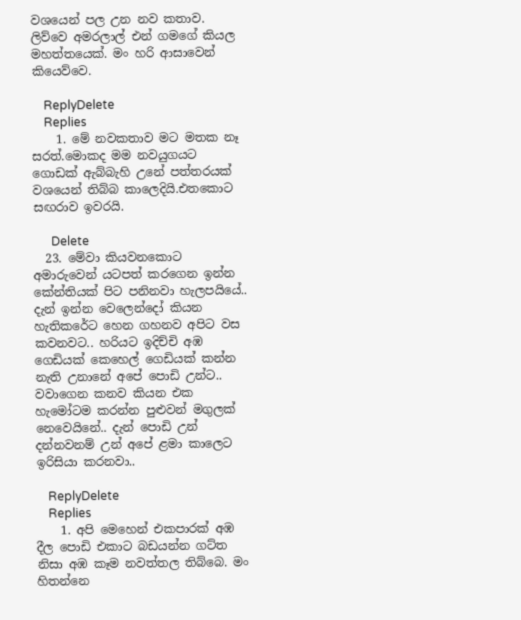වශයෙන් පල උන නව කතාව. ලිව්වෙ අමරලාල් එන් ගමගේ කියල මහත්තයෙක්. මං හරි ආසාවෙන් කියෙව්වෙ.

    ReplyDelete
    Replies
    1. මේ නවකතාව මට මතක නෑ සරත්.මොකද මම නවයුගයට ගොඩක් ඇබ්බැහි උනේ පත්තරයක් වශයෙන් තිබ්බ කාලෙදියි.එතකොට සඟරාව ඉවරයි.

      Delete
  23. මේවා කියවනකොට අමාරුවෙන් යටපත් කරගෙන ඉන්න කේන්තියක් පිට පනිනවා හැලපයියේ.. දැන් ඉන්න වෙලෙන්දෝ කියන හැතිකරේට හෙන ගහනව අපිට වස කවනවට.. හරියට ඉදිච්චි අඹ ගෙඩියක් කෙහෙල් ගෙඩියක් කන්න නැති උනානේ අපේ පොඩි උන්ට.. වවාගෙන කනව කියන එක හැමෝටම කරන්න පුළුවන් මගුලක් නෙවෙයිනේ.. දැන් පොඩි උන් දන්නවනම් උන් අපේ ළමා කාලෙට ඉරිසියා කරනවා..

    ReplyDelete
    Replies
    1. අපි මෙහෙන් එකපාරක් අඹ දීල පොඩි එකාට බඩයන්න ගට්ත නිසා අඹ කෑම නවත්තල තිබ්බෙ. මං හිතන්නෙ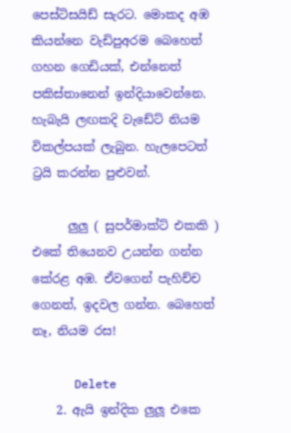පෙස්ටිසයිඩ් සැරට. මොකද අඹ කියන්නෙ වැඩිපුඅරම බෙහෙත් ගහන ගෙඩියක්, එන්නෙත් පකිස්තානෙන් ඉන්දියාවෙන්නෙ. හැබැයි ලඟකදි වැඩේට් නියම විකල්පයක් ලැබුන. හැලපෙටත් ට්‍රයි කරන්න පුළුවන්.

      ලුලු ( සුපර්මාක්ට් එකකි ) එකේ තියෙනව උයන්න ගන්න කේරළ අඹ. ඒවගෙන් පැහිච්ච ගෙනත්, ඉදවල ගන්න. බෙහෙත් නෑ, නියම රස!

      Delete
    2. ඇයි ඉන්දික ලුලූ එකෙ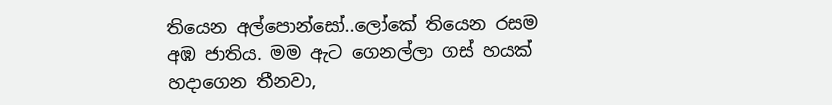තියෙන අල්පොන්සෝ..ලෝකේ තියෙන රසම අඹ ජාතිය. මම ඇට ගෙනල්ලා ගස් හයක් හදාගෙන තීනවා,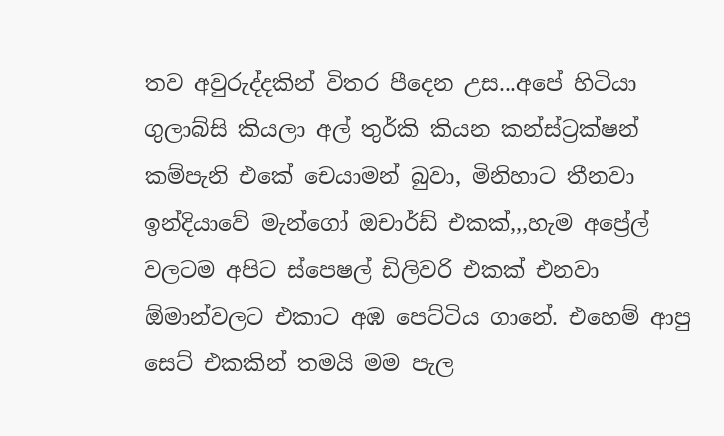තව අවුරුද්දකින් විතර පීදෙන උස...අපේ හිටියා ගුලාබ්සි කියලා අල් තුර්කි කියන කන්ස්ට්‍රක්ෂන් කම්පැනි එකේ චෙයාමන් බුවා, මිනිහාට තීනවා ඉන්දියාවේ මැන්ගෝ ඔචාර්ඩ් එකක්,,,හැම අප්‍රේල් වලටම අපිට ස්පෙෂල් ඩිලිවරි එකක් එනවා ඕමාන්වලට එකාට අඹ පෙට්ටිය ගානේ. එහෙම් ආපු සෙට් එකකින් තමයි මම පැල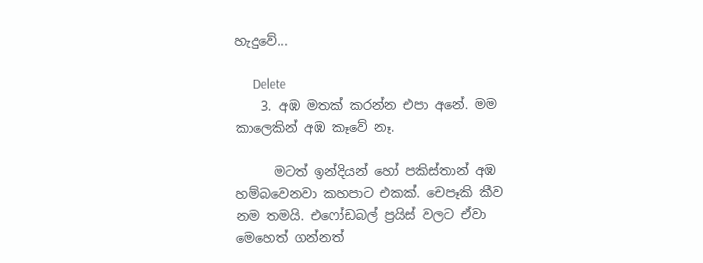හැදුවේ...

      Delete
    3. අඹ මතක් කරන්න එපා අනේ. මම කාලෙකින් අඹ කෑවේ නෑ.

      මටත් ඉන්දියන් හෝ පකිස්තාන් අඹ හම්බවෙනවා කහපාට එකක්. චෙපෑකි කීව නම තමයි. එෆෝඩබල් ප්‍රයිස් වලට ඒවා මෙහෙත් ගන්නත්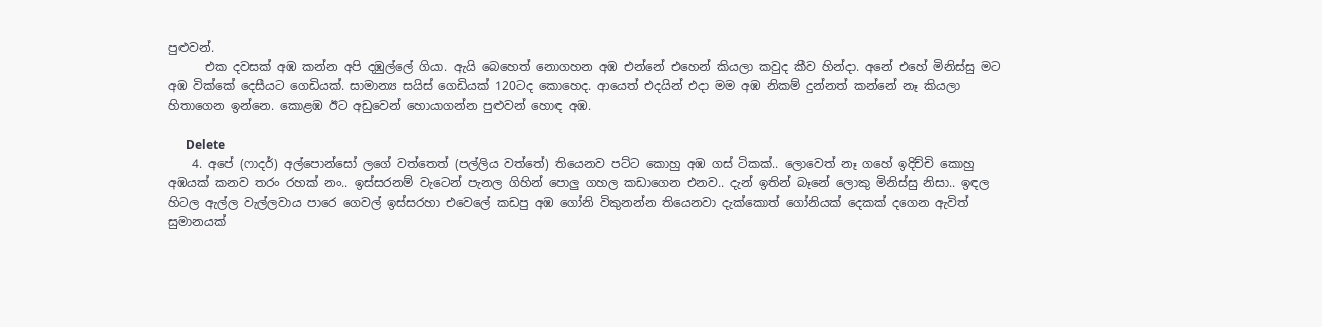පුළුවන්.
      එක දවසක් අඹ කන්න අපි දඹුල්ලේ ගියා. ඇයි බෙහෙත් නොගහන අඹ එන්නේ එහෙන් කියලා කවුද කීව හින්දා. අනේ එහේ මිනිස්සු මට අඹ වික්කේ දෙසීයට ගෙඩියක්. සාමාන්‍ය සයිස් ගෙඩියක් 120ටද කොහෙද. ආයෙත් එදයින් එදා මම අඹ නිකම් දුන්නත් කන්නේ නෑ කියලා හිතාගෙන ඉන්නෙ. කොළඹ ඊට අඩුවෙන් හොයාගන්න පුළුවන් හොඳ අඹ.

      Delete
    4. අපේ (ෆාදර්) අල්පොන්සෝ ලගේ වත්තෙත් (පල්ලිය වත්තේ) තියෙනව පට්ට කොහු අඹ ගස් ටිකක්.. ලොවෙත් නෑ ගහේ ඉදිච්චි කොහු අඹයක් කනව තරං රහක් නං.. ඉස්සරනම් වැටෙන් පැනල ගිහින් පොලු ගහල කඩාගෙන එනව.. දැන් ඉතින් බෑනේ ලොකු මිනිස්සු නිසා.. ඉඳල හිටල ඇල්ල වැල්ලවාය පාරෙ ගෙවල් ඉස්සරහා එවෙලේ කඩපු අඹ ගෝනි විකුනන්න තියෙනවා දැක්කොත් ගෝනියක් දෙකක් දගෙන ඇවිත් සුමානයක්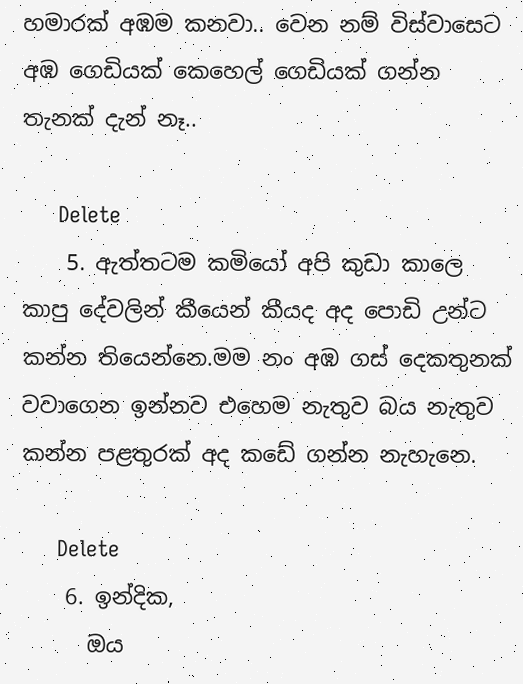හමාරක් අඹම කනවා.. වෙන නම් විස්වාසෙට අඹ ගෙඩියක් කෙහෙල් ගෙඩියක් ගන්න තැනක් දැන් නෑ..

      Delete
    5. ඇත්තටම කමියෝ අපි කුඩා කාලෙ කාපු දේවලින් කීයෙන් කීයද අද පොඩි උන්ට කන්න තියෙන්නෙ.මම නං අඹ ගස් දෙකතුනක් වවාගෙන ඉන්නව එහෙම නැතුව බය නැතුව කන්න පළතුරක් අද කඩේ ගන්න නැහැනෙ.

      Delete
    6. ඉන්දික,
      ඔය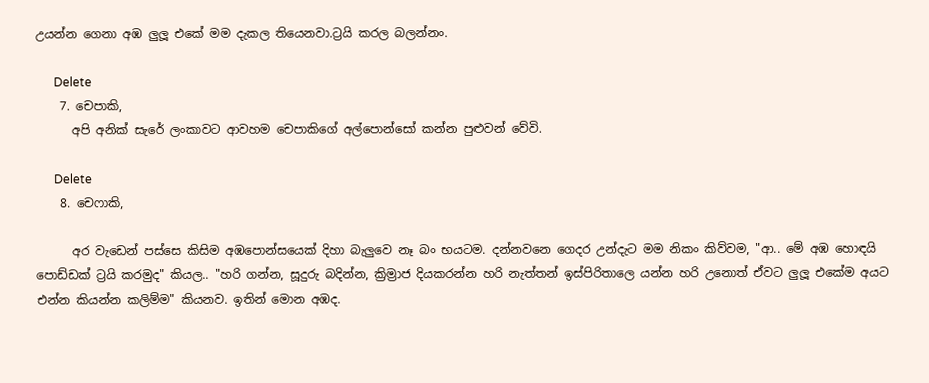උයන්න ගෙනා අඹ ලුලූ එකේ මම දැකල තියෙනවා.ට්‍රයි කරල බලන්නං.

      Delete
    7. චෙපාකි,
      අපි අනික් සැරේ ලංකාවට ආවහම චෙපාකිගේ අල්පොන්සෝ කන්න පුළුවන් වේවි.

      Delete
    8. චෙෆාකි,

      අර වැඩෙන් පස්සෙ කිසිම අඹපොන්සයෙක් දිහා බැලුවෙ නෑ බං භයටම. දන්නවනෙ ගෙදර උන්දැට මම නිකං කිව්වම, "ආ.. මේ අඹ හොඳයි පොඩ්ඩක් ට්‍රයි කරමුද" කියල.. "හරි ගන්න, සූදුරු බදින්න, ක්‍රිම්‍රාජ දියකරන්න හරි නැත්තන් ඉස්පිරිතාලෙ යන්න හරි උනොත් ඒවට ලුලූ එකේම අයට එන්න කියන්න කලිම්ම" කියනව. ඉතින් මොන අඹද.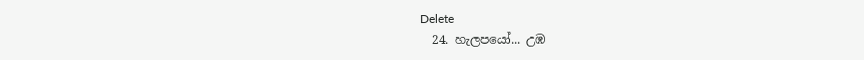Delete
  24. හැලපයෝ... උඹ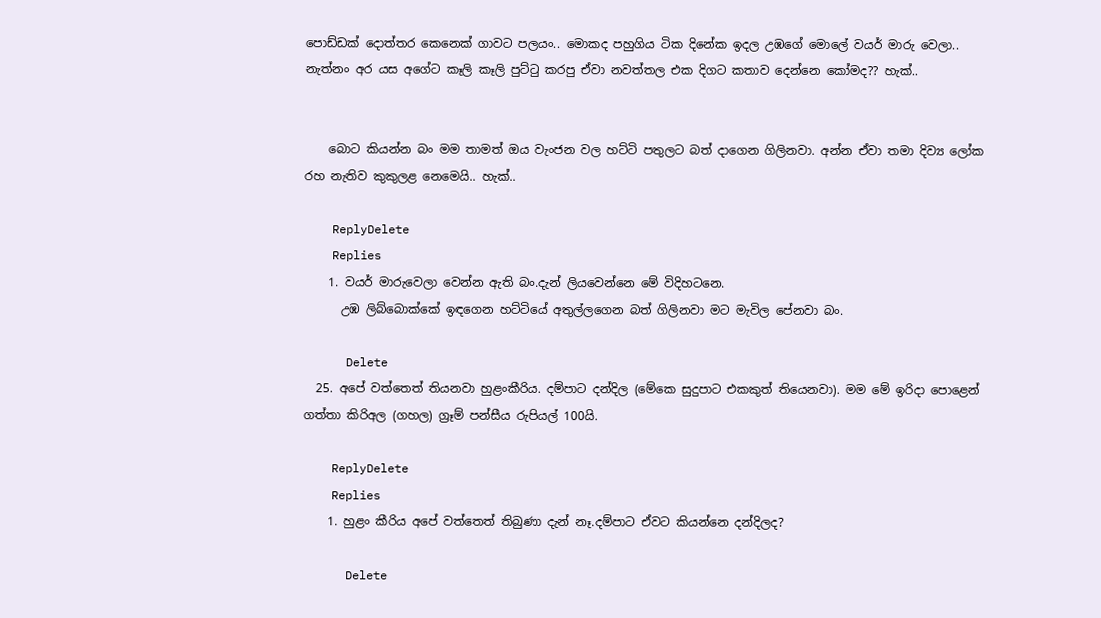පොඩ්ඩක් දොත්තර කෙනෙක් ගාවට පලයං.. මොකද පහුගිය ටික දිනේක ඉදල උඹගේ මොලේ වයර් මාරු වෙලා.. නැත්නං අර යස අගේට කෑලි කෑලි පුට්ටු කරපු ඒවා නවත්තල එක දිගට කතාව දෙන්නෙ කෝමද?? හැක්..


    බොට කියන්න බං මම තාමත් ඔය වැංජන වල හට්ටි පතුලට බත් දාගෙන ගිලිනවා. අන්න ඒවා තමා දිව්‍ය ලෝක රහ නැතිව කුකුලළ නෙමෙයි.. හැක්..

    ReplyDelete
    Replies
    1. වයර් මාරුවෙලා වෙන්න ඇති බං.දැන් ලියවෙන්නෙ මේ විදිහටනෙ.
      උඹ ලිබ්බොක්කේ ඉඳගෙන හට්ටියේ අතුල්ලගෙන බත් ගිලිනවා මට මැවිල පේනවා බං.

      Delete
  25. අපේ වත්තෙත් තියනවා හුළංකීරිය. දම්පාට දන්දිල (මේකෙ සුදුපාට එකකුත් තියෙනවා). මම මේ ඉරිදා පොළෙන් ගත්තා කිරිඅල (ගහල) ග්‍රෑම් පන්සීය රුපියල් 100යි.

    ReplyDelete
    Replies
    1. හුළං කීරිය අපේ වත්තෙත් තිබුණා දැන් නෑ.දම්පාට ඒවට කියන්නෙ දන්දිලද?

      Delete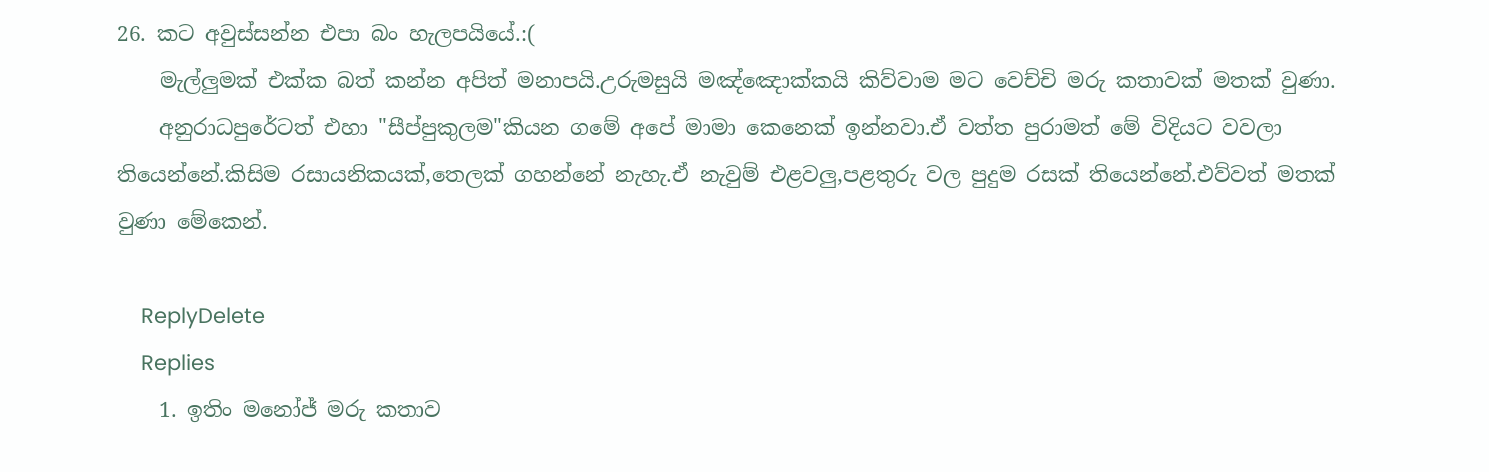26. කට අවුස්සන්න එපා බං හැලපයියේ.:(
    මැල්ලුමක් එක්ක බත් කන්න අපිත් මනාපයි.උරුමසුයි මඤ්ඤොක්කයි කිව්වාම මට වෙච්චි මරු කතාවක් මතක් වුණා.
    අනුරාධපුරේටත් එහා "සීප්පුකුලම"කියන ගමේ අපේ මාමා කෙනෙක් ඉන්නවා.ඒ වත්ත පුරාමත් මේ විදියට වවලා තියෙන්නේ.කිසිම රසායනිකයක්,තෙලක් ගහන්නේ නැහැ.ඒ නැවුම් එළවලු,පළතුරු වල පුදුම රසක් තියෙන්නේ.එව්වත් මතක් වුණා මේකෙන්.

    ReplyDelete
    Replies
    1. ඉතිං මනෝජ් මරු කතාව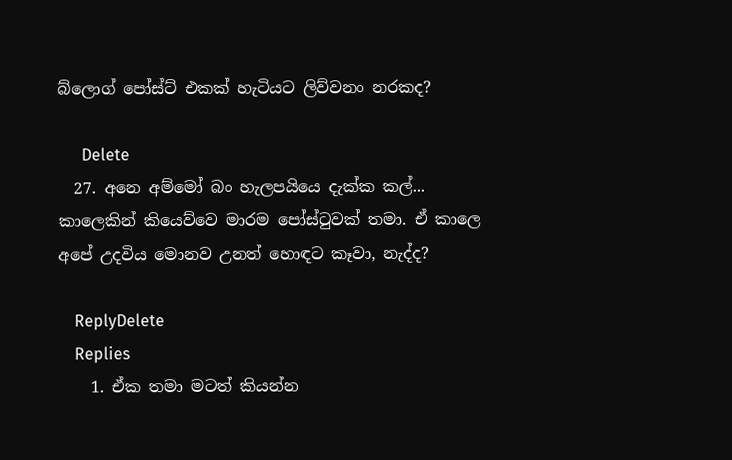බ්ලොග් පෝස්ට් එකක් හැටියට ලිව්වනං නරකද?

      Delete
  27. අනෙ අම්මෝ බං හැලපයියෙ දැක්ක කල්... කාලෙකින් කියෙව්වෙ මාරම පෝස්ටුවක් තමා. ඒ කාලෙ අපේ උදවිය මොනව උනත් හොඳට කෑවා, නැද්ද?

    ReplyDelete
    Replies
    1. ඒක තමා මටත් කියන්න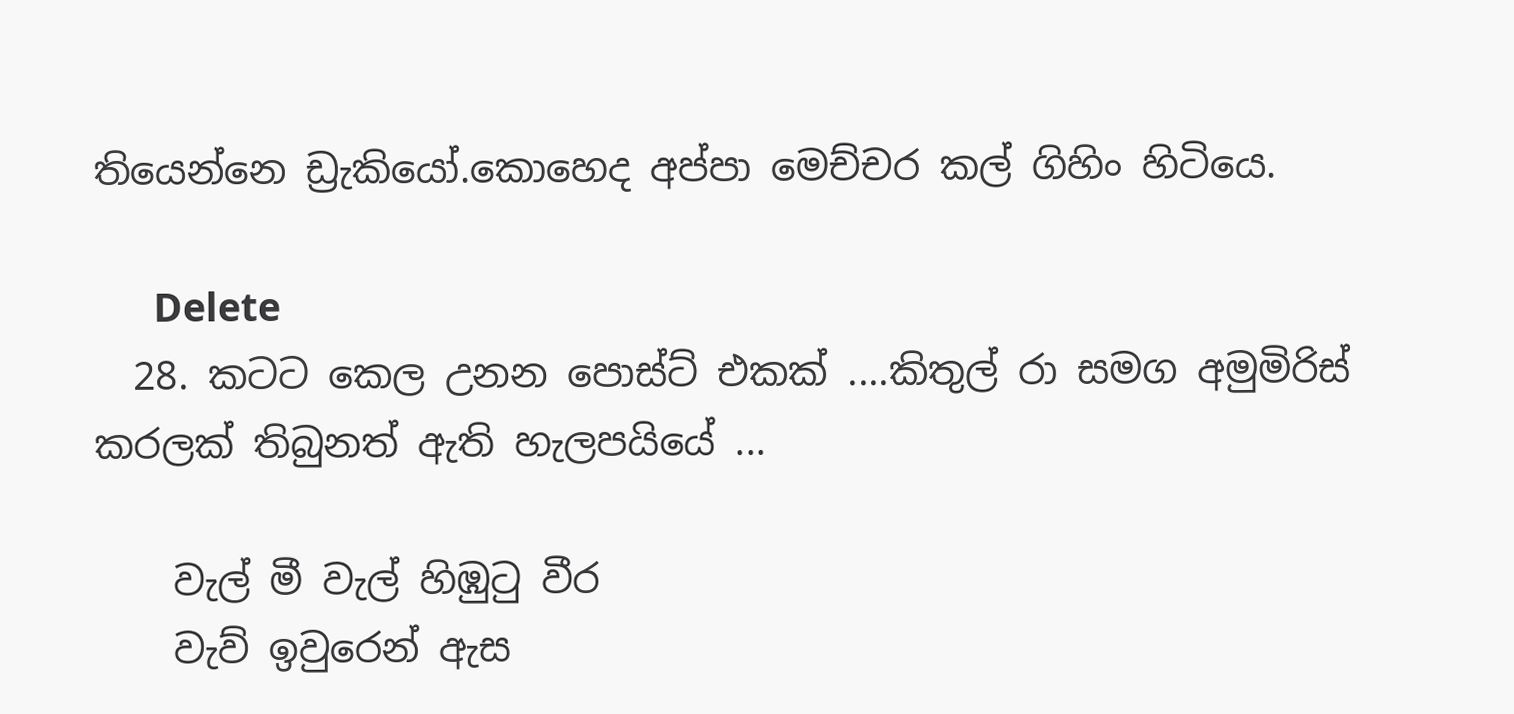තියෙන්නෙ ඩ්‍රැකියෝ.කොහෙද අප්පා මෙච්චර කල් ගිහිං හිටියෙ.

      Delete
  28. කටට කෙල උනන පොස්ට් එකක් ....කිතුල් රා සමග අමුමිරිස් කරලක් තිබුනත් ඇති හැලපයියේ ...

    වැල් මී වැල් හිඹුටු වීර
    වැව් ඉවුරෙන් ඇස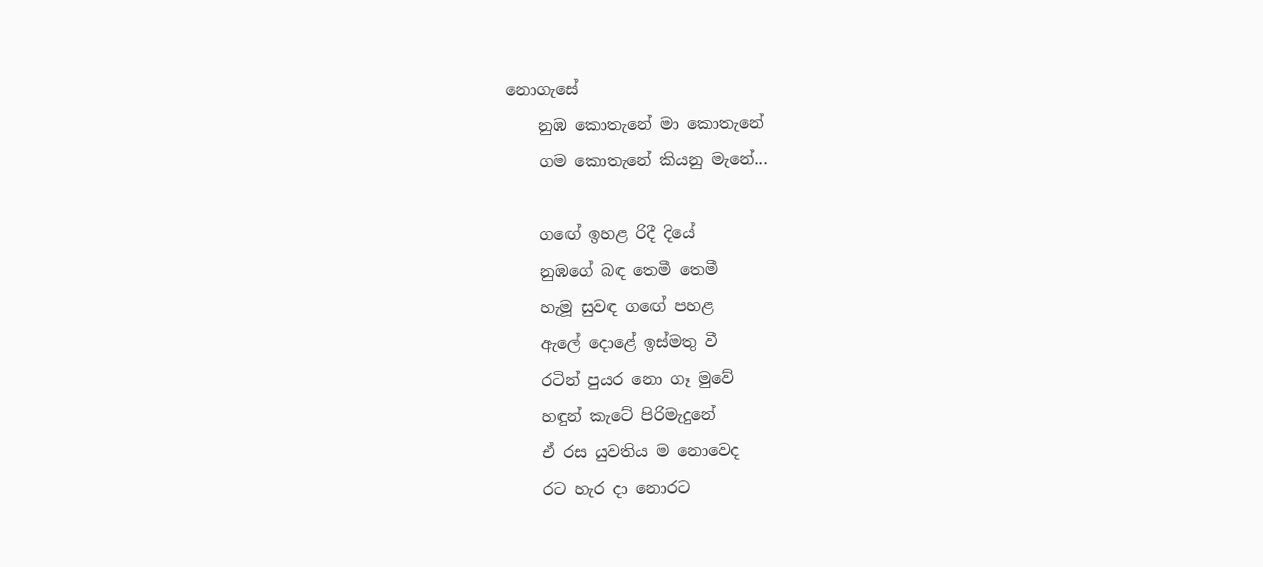නොගැසේ
    නුඹ කොතැනේ මා කොතැනේ
    ගම කොතැනේ කියනු මැනේ...

    ගඟේ ඉහළ රිදී දියේ
    නුඹගේ බඳ තෙමී තෙමී
    හැමූ සුවඳ ගඟේ පහළ
    ඇලේ දොළේ ඉස්මතු වී
    රටින් පුයර නො ගෑ මුවේ
    හඳුන් කැටේ පිරිමැදුනේ
    ඒ රස යුවතිය ම නොවෙද
    රට හැර දා නොරට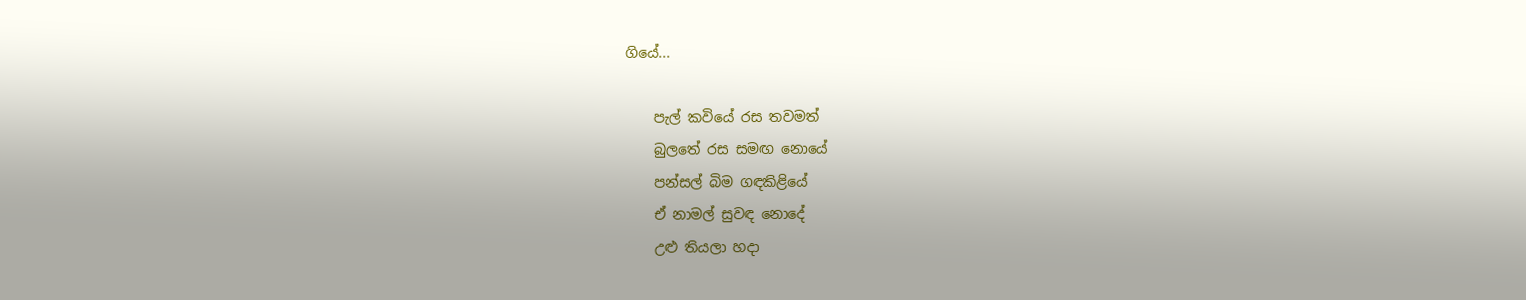ගියේ...

    පැල් කවියේ රස තවමත්
    බුලතේ රස සමඟ නොයේ
    පන්සල් බිම ගඳකිළියේ
    ඒ නාමල් සුවඳ නොදේ
    උළු තියලා හදා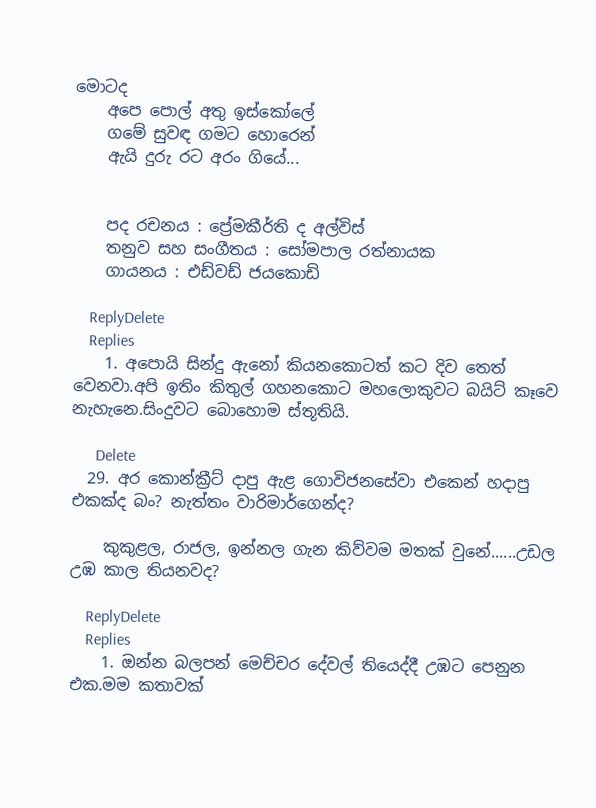මොටද
    අපෙ පොල් අතු ඉස්කෝලේ
    ගමේ සුවඳ ගමට හොරෙන්
    ඇයි දුරු රට අරං ගියේ...


    පද රචනය : ප්‍රේමකීර්ති ද අල්විස්
    තනුව සහ සංගීතය : සෝමපාල රත්නායක
    ගායනය : එඩ්වඩ් ජයකොඩි

    ReplyDelete
    Replies
    1. අපොයි සින්දු ඇනෝ කියනකොටත් කට දිව තෙත් වෙනවා.අපි ඉතිං කිතුල් ගහනකොට මහලොකුවට බයිට් කෑවෙ නැහැනෙ.සිංදුවට බොහොම ස්තූතියි.

      Delete
  29. අර කොන්ක්‍රීට් දාපු ඇළ ගොවිජනසේවා එකෙන් හදාපු එකක්ද බං? නැත්තං වාරිමාර්ගෙන්ද?

    කුකුළල, රාජල, ඉන්නල ගැන කිව්වම මතක් වුනේ......උඩල උඹ කාල තියනවද?

    ReplyDelete
    Replies
    1. ඔන්න බලපන් මෙච්චර දේවල් තියෙද්දී උඹට පෙනුන එක.මම කතාවක්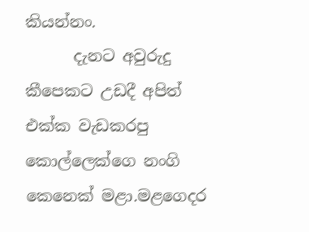කියන්නං.
      දැනට අවුරුදු කීපෙකට උඩදී අපිත් එක්ක වැඩකරපු කොල්ලෙක්ගෙ නංගි කෙනෙක් මළා.මළගෙදර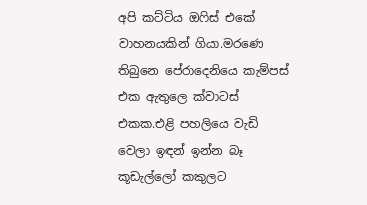අපි කට්ටිය ඔෆිස් එකේ වාහනයකින් ගියා.මරණෙ තිබුනෙ පේරාදෙනියෙ කැම්පස් එක ඇතුලෙ ක්වාටස් එකක.එළි පහලියෙ වැඩි වෙලා ඉඳන් ඉන්න බෑ කූඩැල්ලෝ කකුලට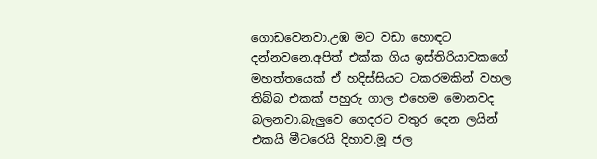ගොඩවෙනවා.උඹ මට වඩා හොඳට දන්නවනෙ.අපිත් එක්ක ගිය ඉස්තිරියාවකගේ මහත්තයෙක් ඒ හදිස්සියට ටකරමකින් වහල තිබ්බ එකක් පහුරු ගාල එහෙම මොනවද බලනවා.බැලුවෙ ගෙදරට වතුර දෙන ලයින් එකයි මීටරෙයි දිහාව.මූ ජල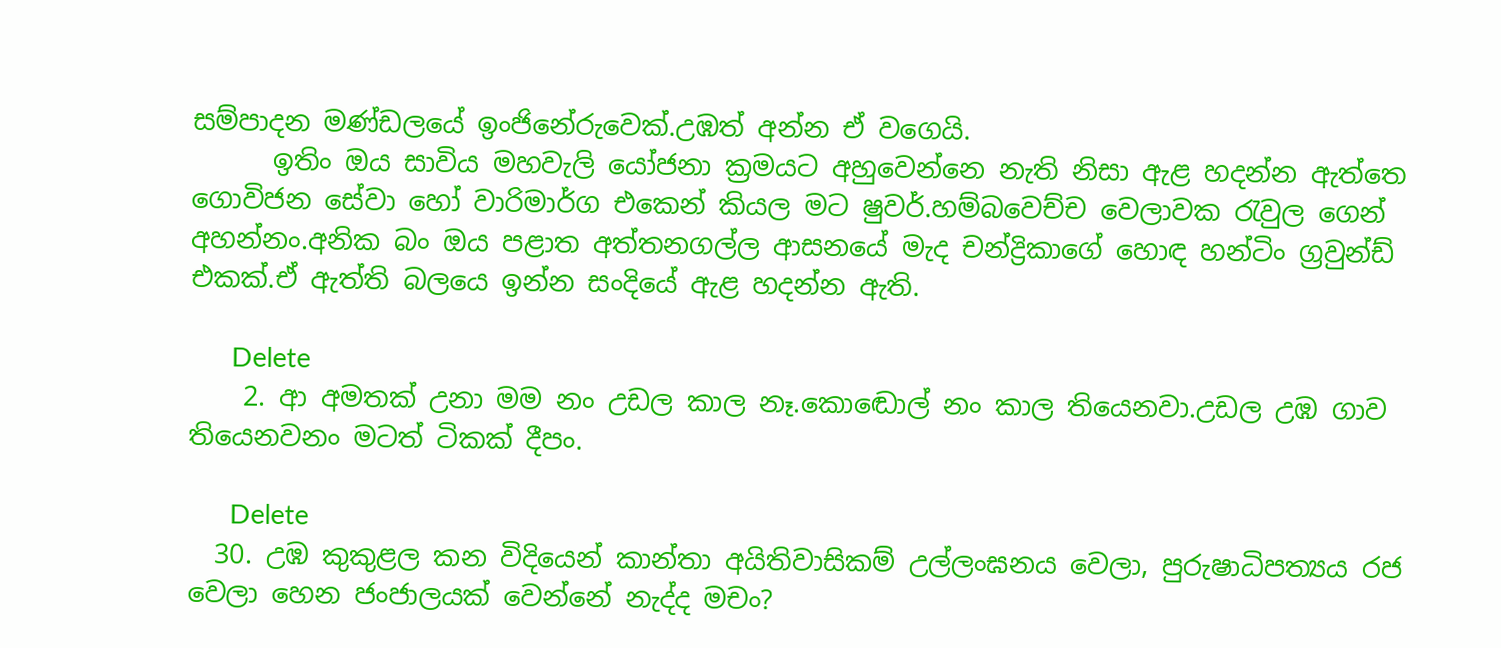සම්පාදන මණ්ඩලයේ ඉංජිනේරුවෙක්.උඹත් අන්න ඒ වගෙයි.
      ඉතිං ඔය සාවිය මහවැලි යෝජනා ක්‍රමයට අහුවෙන්නෙ නැති නිසා ඇළ හදන්න ඇත්තෙ ගොවිජන සේවා හෝ වාරිමාර්ග එකෙන් කියල මට ෂුවර්.හම්බවෙච්ච වෙලාවක රැවුල ගෙන් අහන්නං.අනික බං ඔය පළාත අත්තනගල්ල ආසනයේ මැද චන්ද්‍රිකාගේ හොඳ හන්ටිං ග්‍රවුන්ඩ් එකක්.ඒ ඇත්ති බලයෙ ඉන්න සංදියේ ඇළ හදන්න ඇති.

      Delete
    2. ආ අමතක් උනා මම නං උඩල කාල නෑ.කොඬොල් නං කාල තියෙනවා.උඩල උඹ ගාව තියෙනවනං මටත් ටිකක් දීපං.

      Delete
  30. උඹ කුකුළල කන විදියෙන් කාන්තා අයිතිවාසිකම් උල්ලංඝනය වෙලා, පුරුෂාධිපත්‍යය රජ වෙලා හෙන ජංජාලයක් වෙන්නේ නැද්ද මචං?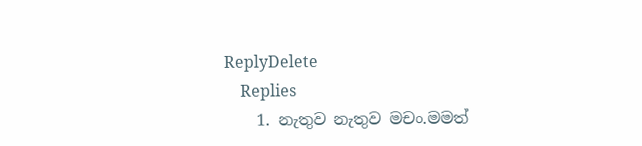ReplyDelete
    Replies
    1. නැතුව නැතුව මචං.මමත්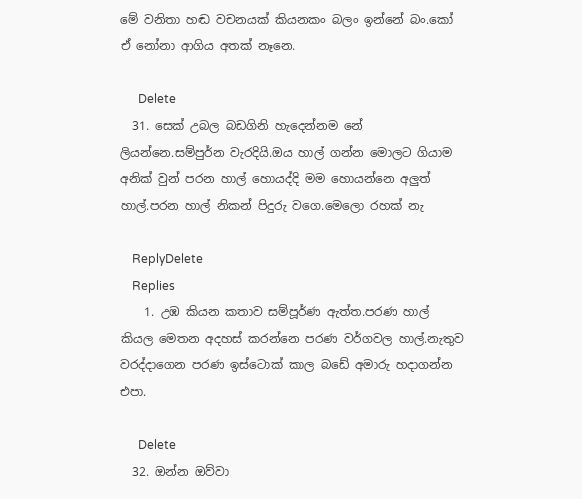මේ වනිතා හඬ වචනයක් කියනකං බලං ඉන්නේ බං.කෝ ඒ නෝනා ආගිය අතක් නෑනෙ.

      Delete
  31. සෙක් උබල බඩගිනි හැදෙන්නම නේ ලියන්නෙ.සම්පුර්න වැරදියි.ඔය හාල් ගන්න මොලට ගියාම අනික් වුන් පරන හාල් හොයද්දි මම හොයන්නෙ අලුත් හාල්.පරන හාල් නිකන් පිදුරු වගෙ.මෙලො රහක් නැ

    ReplyDelete
    Replies
    1. උඹ කියන කතාව සම්පූර්ණ ඇත්ත.පරණ හාල් කියල මෙතන අදහස් කරන්නෙ පරණ වර්ගවල හාල්.නැතුව වරද්දාගෙන පරණ ඉස්ටොක් කාල බඩේ අමාරු හදාගන්න එපා.

      Delete
  32. ඔන්න ඔව්වා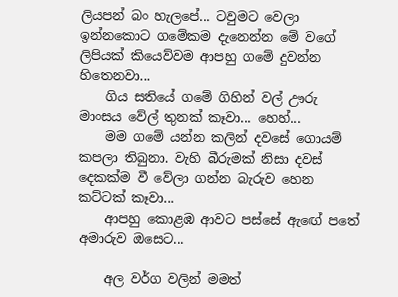ලියපන් බං හැලපේ... ටවුමට වෙලා ඉන්නකොට ගමේකම දැනෙන්න මේ වගේ ලිපියක් කියෙව්වම ආපහු ගමේ දුවන්න හිතෙනවා...
    ගිය සතියේ ගමේ ගිහින් වල් ඌරු මාංසය වේල් තුනක් කෑවා... හෙහ්...
    මම ගමේ යන්න කලින් දවසේ ගොයම් කපලා තිබුනා. වැහි බීරුමක් නිසා දවස් දෙකක්ම වී වේලා ගන්න බැරුව හෙන කට්ටක් කෑවා...
    ආපහු කොළඹ ආවට පස්සේ ඇඟේ පතේ අමාරුව ඔසෙට...

    අල වර්ග වලින් මමත්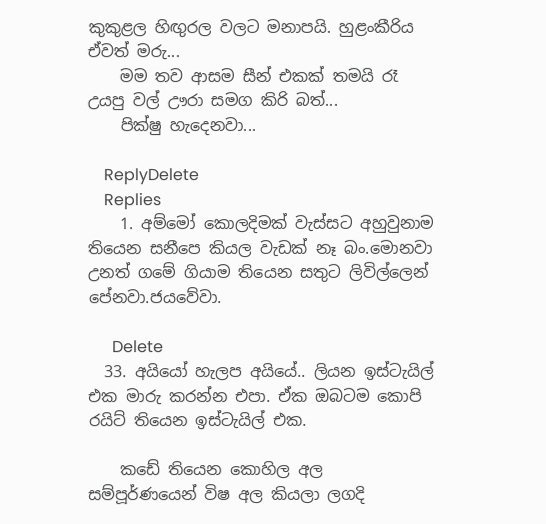කුකුළල හිඟුරල වලට මනාපයි. හුළංකීරිය ඒවත් මරු...
    මම තව ආසම සීන් එකක් තමයි රෑ උයපු වල් ඌරා සමග කිරි බත්...
    පික්ෂු හැදෙනවා...

    ReplyDelete
    Replies
    1. අම්මෝ කොලදිමක් වැස්සට අහුවුනාම තියෙන සනීපෙ කියල වැඩක් නෑ බං.මොනවා උනත් ගමේ ගියාම තියෙන සතුට ලිවිල්ලෙන් පේනවා.ජයවේවා.

      Delete
  33. අයියෝ හැලප අයියේ.. ලියන ඉස්ටැයිල් එක මාරු කරන්න එපා. ඒක ඔබටම කොපි රයිට් තියෙන ඉස්ටැයිල් එක.

    කඩේ තියෙන කොහිල අල සම්පූර්ණයෙන් විෂ අල කියලා ලගදි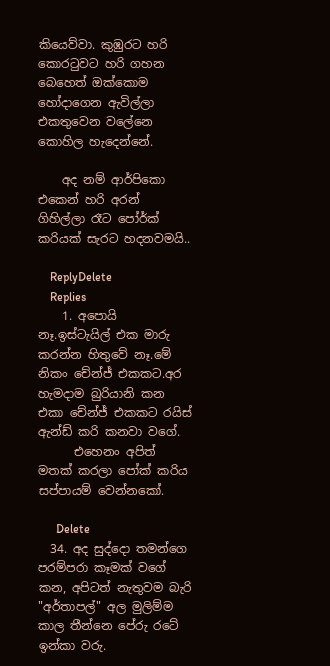කියෙව්වා. කුඹුරට හරි කොරටුවට හරි ගහන බෙහෙත් ඔක්කොම හෝදාගෙන ඇවිල්ලා එකතුවෙන වලේනෙ කොහිල හැදෙන්නේ.

    අද නම් ආර්පිකො එකෙන් හරි අරන් ගිහිල්ලා රෑට පෝර්ක් කරියක් සැරට හදනවමයි..

    ReplyDelete
    Replies
    1. අපොයි නෑ.ඉස්ටැයිල් එක මාරු කරන්න හිතුවේ නෑ.මේ නිකං චේන්ජ් එකකට.අර හැමදාම බුරියානි කන එකා චේන්ජ් එකකට රයිස් ඇන්ඩ් කරි කනවා වගේ.
      එහෙනං අපිත් මතක් කරලා පෝක් කරිය සප්පායම් වෙන්නකෝ.

      Delete
  34. අද සුද්දො තමන්ගෙ පරම්පරා කෑමක් වගේ කන, අපිටත් නැතුවම බැරි "අර්තාපල්" අල මුලිම්ම කාල තීන්නෙ පේරු රටේ ඉන්කා වරු.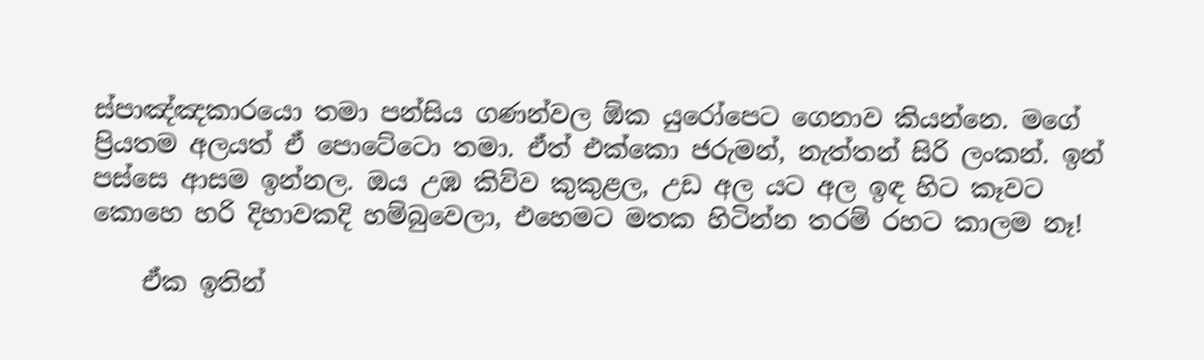ස්පාඤ්ඤකාරයො තමා පන්සිය ගණන්වල ඕක යුරෝපෙට ගෙනාව කියන්නෙ. මගේ ප්‍රියතම අලයත් ඒ පොටේටො තමා. ඒත් එක්කො ජරුමන්, නැත්තන් සිරි ලංකන්. ඉන් පස්සෙ ආසම ඉන්නල. ඔය උඹ කිව්ව කුකුළල, උඩ අල යට අල ඉඳ හිට කෑවට කොහෙ හරි දිහාවකදි හම්බුවෙලා, එහෙමට මතක හිටින්න තරම් රහට කාලම නෑ!

    ඒක ඉතින්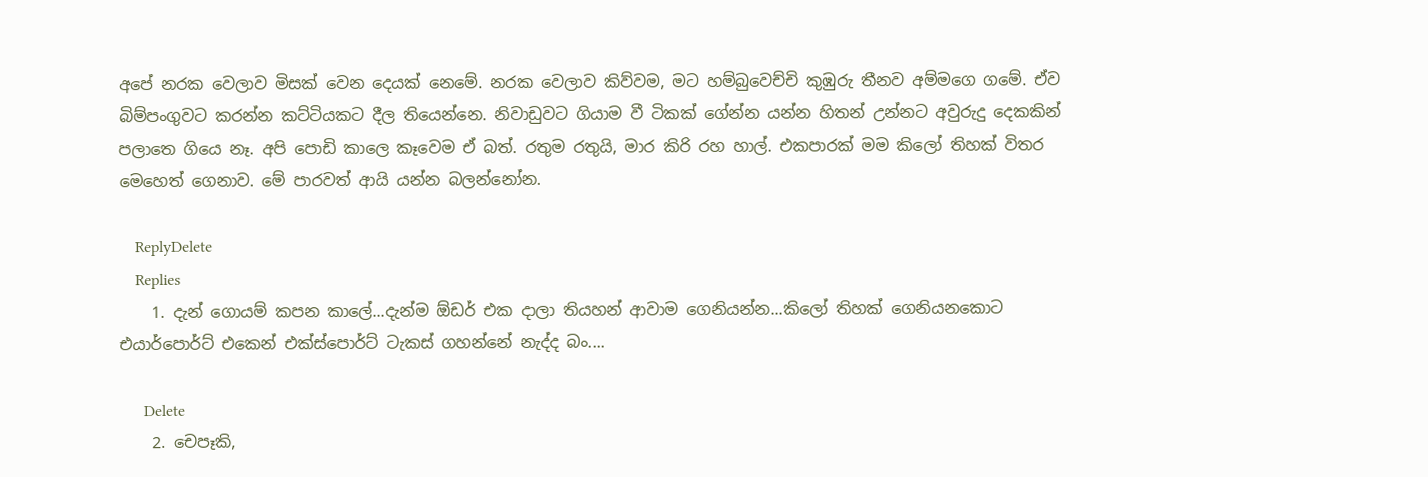අපේ නරක වෙලාව මිසක් වෙන දෙයක් නෙමේ. නරක වෙලාව කිව්වම, මට හම්බුවෙච්චි කුඹුරු තීනව අම්මගෙ ගමේ. ඒව බිම්පංගුවට කරන්න කට්ටියකට දීල තියෙන්නෙ. නිවාඩුවට ගියාම වී ටිකක් ගේන්න යන්න හිතන් උන්නට අවුරුදු දෙකකින් පලාතෙ ගියෙ නෑ. අපි පොඩි කාලෙ කෑවෙම ඒ බත්. රතුම රතුයි, මාර කිරි රහ හාල්. එකපාරක් මම කිලෝ තිහක් විතර මෙහෙත් ගෙනාව. මේ පාරවත් ආයි යන්න බලන්නෝන.

    ReplyDelete
    Replies
    1. දැන් ගොයම් කපන කාලේ...දැන්ම ඕඩර් එක දාලා තියහන් ආවාම ගෙනියන්න...කිලෝ තිහක් ගෙනියනකොට එයාර්පොර්ට් එකෙන් එක්ස්පොර්ට් ටැකස් ගහන්නේ නැද්ද බං....

      Delete
    2. චෙපෑකි,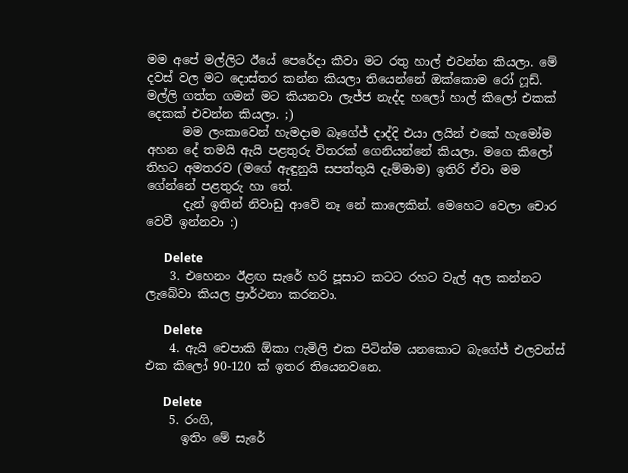මම අපේ මල්ලිට ඊයේ පෙරේදා කීවා මට රතු හාල් එවන්න කියලා. මේ දවස් වල මට දොස්තර කන්න කියලා තියෙන්නේ ඔක්කොම රෝ ෆූඩ්. මල්ලි ගත්ත ගමන් මට කියනවා ලැජ්ජ නැද්ද හලෝ හාල් කිලෝ එකක් දෙකක් එවන්න කියලා. ;)
      මම ලංකාවෙන් හැමදාම බෑගේජ් දාද්දි එයා ලයින් එකේ හැමෝම අහන දේ තමයි ඇයි පළතුරු විතරක් ගෙනියන්නේ කියලා. මගෙ කිලෝ තිහට අමතරව (මගේ ඇඳුනුයි සපත්තුයි දැම්මාම) ඉතිරි ඒවා මම ගේන්නේ පළතුරු හා තේ.
      දැන් ඉතින් නිවාඩු ආවේ නෑ නේ කාලෙකින්. මෙහෙට වෙලා චොර වෙවී ඉන්නවා :)

      Delete
    3. එහෙනං ඊළඟ සැරේ හරි පූසාට කටට රහට වැල් අල කන්නට ලැබේවා කියල ප්‍රාර්ථනා කරනවා.

      Delete
    4. ඇයි චෙපාකි ඕකා ෆැමිලි එක පිටින්ම යනකොට බැගේජ් එලවන්ස් එක කිලෝ 90-120 ක් ඉතර තියෙනවනෙ.

      Delete
    5. රංගි,
      ඉතිං මේ සැරේ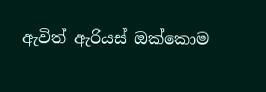ඇවිත් ඇරියස් ඔක්කොම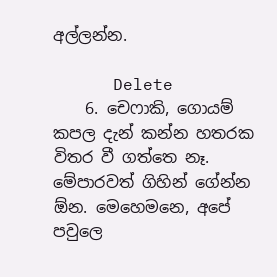අල්ලන්න.

      Delete
    6. චෙෆාකි, ගොයම් කපල දැන් කන්න හතරක විතර වී ගත්තෙ නෑ. මේපාරවත් ගිහින් ගේන්න ඕන. මෙහෙමනෙ, අපේ පවුලෙ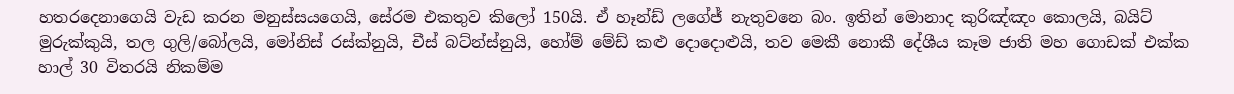හතරදෙනාගෙයි වැඩ කරන මනුස්සයගෙයි, සේරම එකතුව කිලෝ 150යි. ඒ හෑන්ඩ් ලගේජ් නැතුවනෙ බං. ඉතින් මොනාද කුරිඤ්ඤං කොලයි, බයිට් මුරුක්කුයි, තල ගුලි/බෝලයි, මෝනිස් රස්ක්නුයි, චීස් බට්න්ස්නුයි, හෝම් මේඩ් කළු දොදොළුයි, තව මෙකී නොකී දේශීය කෑම ජාති මහ ගොඩක් එක්ක හාල් 30 විතරයි නිකම්ම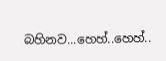බහිනව...හෙහ්..හෙහ්..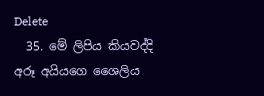Delete
  35. මේ ලිපිය කියවද්දි අරූ අයියගෙ ශෛලිය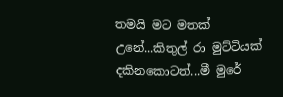තමයි මට මතක් උනේ...කිතුල් රා මුට්ටියක් දකිනකොටත්...මී මුරේ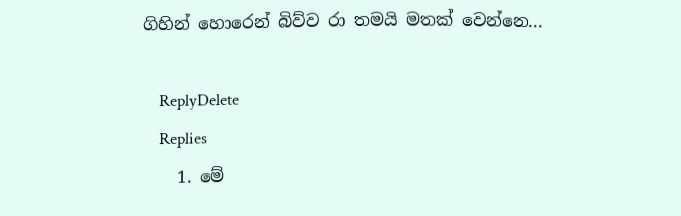ගිහින් හොරෙන් බිව්ව රා තමයි මතක් වෙන්නෙ...

    ReplyDelete
    Replies
    1. මේ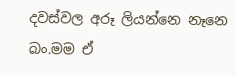දවස්වල අරූ ලියන්නෙ නෑනෙ බං.මම ඒ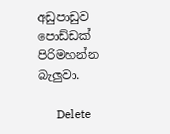අඩුපාඩුව පොඩ්ඩක් පිරිමහන්න බැලුවා.

      Delete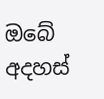ඔබේ අදහස්